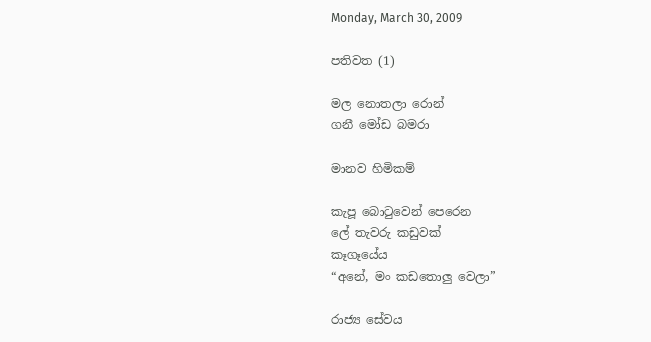Monday, March 30, 2009

පතිවත (1)

මල නොතලා රොන්
ගනී මෝඩ බමරා

මානව හිමිකම්

කැපූ බොටුවෙන් පෙරෙන
ලේ තැවරු කඩුවක්
කෑගෑයේය
“අනේ, මං කඩතොලු වෙලා”

රාජ්‍ය සේවය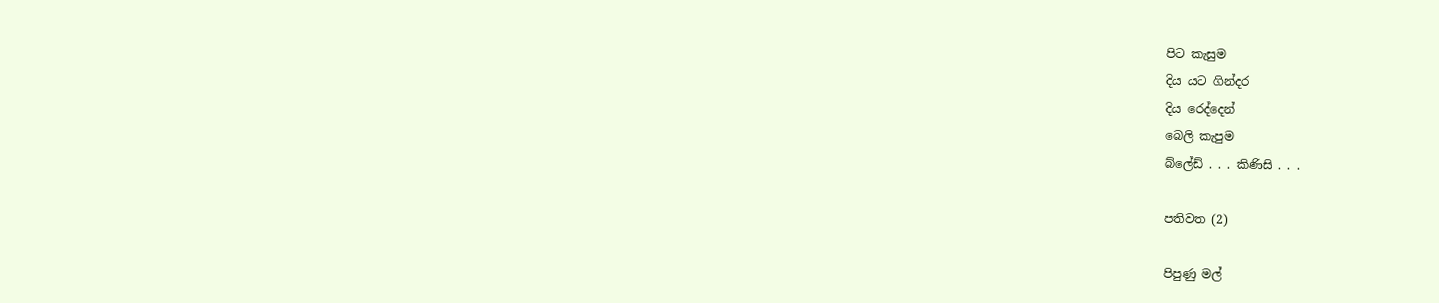පිට කැසුම
දිය යට ගින්දර
දිය රෙද්දෙන්
බෙලි කැපුම
බ්ලේඩ් . . . කිණිසි . . .

පතිවත (2)

පිපුණු මල්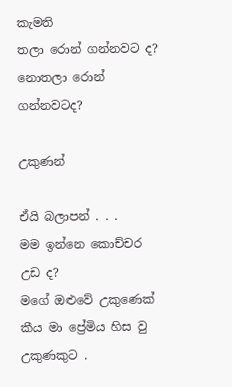කැමති
තලා රොන් ගන්නවට ද?
නොතලා රොන් ගන්නවටද?

උකුණන්

ඒයි බලාපන් . . .
මම ඉන්නෙ කොච්චර උඩ ද?
මගේ ඔළුවේ උකුණෙක්
කීය මා ප්‍රේමිය හිස වු
උකුණකුට .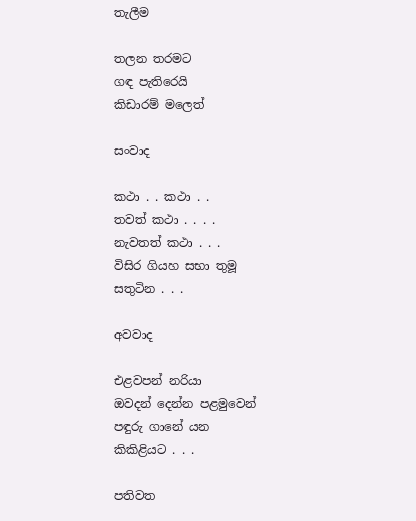තැලීම

තලන තරමට
ගඳ පැතිරෙයි
කිඩාරම් මලෙත්

සංවාද

කථා . . කථා . .
තවත් කථා . . . .
නැවතත් කථා . . .
විසිර ගියහ සභා තුමූ
සතුටින . . .

අවවාද

එළවපන් නරියා
ඔවදන් දෙන්න පළමුවෙන්
පඳුරු ගානේ යන
කිකිළියට . . .

පතිවත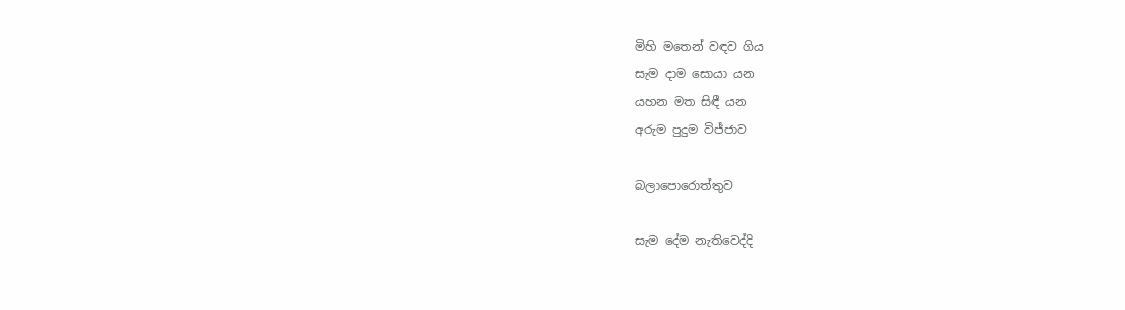මිහි මතෙන් වඳව ගිය
සැම දාම සොයා යන
යහන මත සිඳී යන
අරුම පුදුම විජ්ජාව

බලාපොරොත්තුව

සැම දේම නැතිවෙද්දි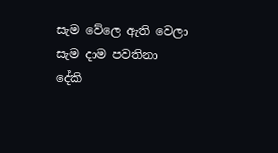සැම වේලෙ ඇති වෙලා
සැම දාම පවතිනා
දේකි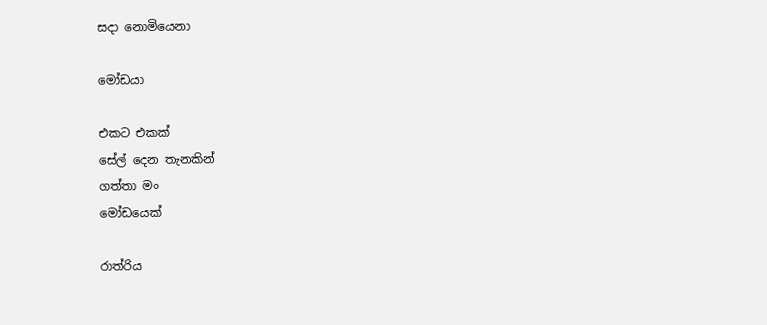සදා නොමියෙනා

මෝඩයා

එකට එකක්
සේල් දෙන තැනකින්
ගත්තා මං
මෝඩයෙක්

රාත්රිය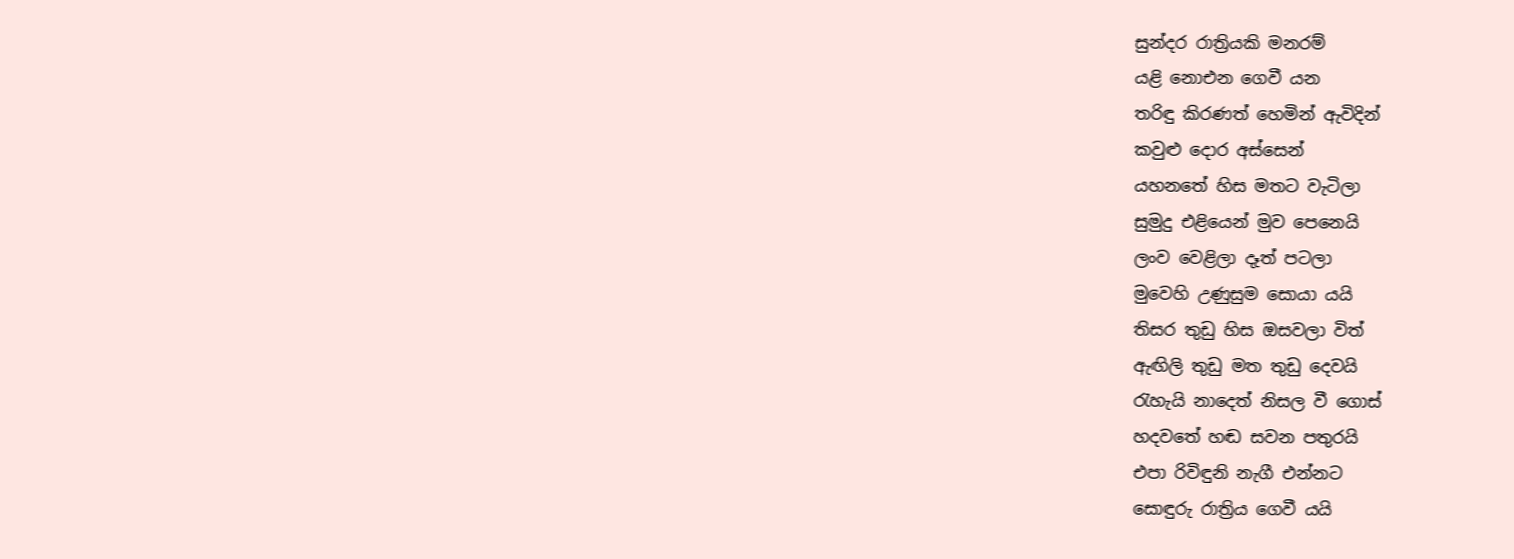සුන්දර රාත්‍රියකි මනරම්
යළි නොඑන ගෙවී යන
තරිඳු කිරණත් හෙමින් ඇවිදින්
කවුළු දොර අස්සෙන්
යහනතේ හිස මතට වැටිලා
සුමුදු එළියෙන් මුව පෙනෙයි
ලංව වෙළිලා දෑත් පටලා
මුවෙහි උණුසුම සොයා යයි
තිසර තුඩු හිස ඔසවලා විත්
ඇඟිලි තුඩු මත තුඩු දෙවයි
රැහැයි නාදෙත් නිසල වී ගොස්
හදවතේ හඬ සවන පතුරයි
එපා රිවිඳුනි නැගී එන්නට
සොඳුරු රාත්‍රිය ගෙවී යයි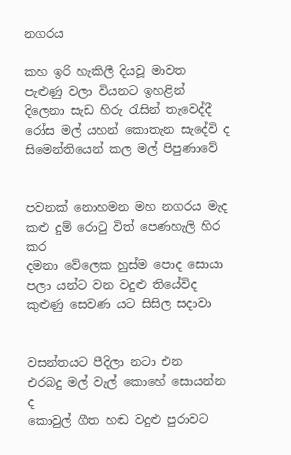නගරය

කහ ඉරි හැකිලී දියවූ මාවත
පැළුණු වලා වියනට ඉහළින්
දිලෙනා සැඩ හිරු රැසින් තැවෙද්දී
රෝස මල් යහන් කොතැන සැදේවි ද
සිමෙන්තියෙන් කල මල් පිපුණාවේ


පවනක් නොහමන මහ නගරය මැද
කළු දුම් රොටු විත් පෙණහැලි හිර කර
දමනා වේලෙක හුස්ම පොද සොයා
පලා යන්ට වන වදුළු තියේවිද
කුළුණු සෙවණ යට සිසිල සදාවා


වසන්තයට පීදිලා නටා එන
එරබදු මල් වැල් කොහේ සොයන්න ද
කොවුල් ගීත හඬ වදුළු පුරාවට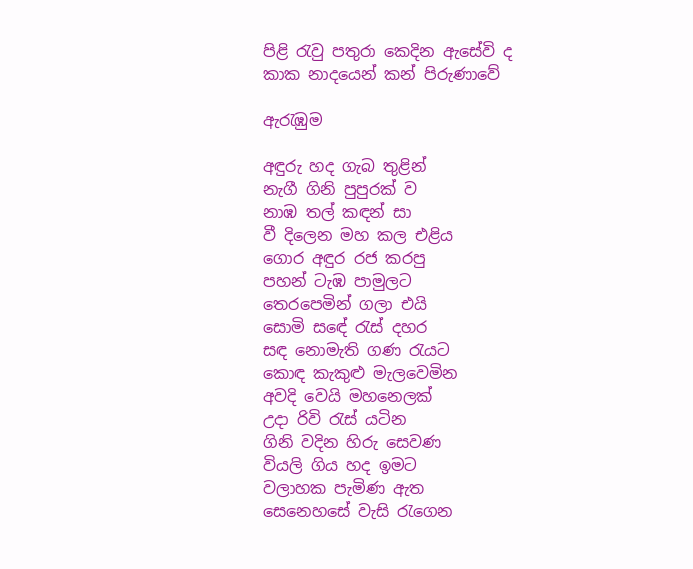පිළි රැවු පතුරා කෙදින ඇසේවි ද
කාක නාදයෙන් කන් පිරුණාවේ

ඇරැඹුම

අඳුරු හද ගැබ තුළින්
නැගී ගිනි පුපුරක් ව
නාඹ තල් කඳන් සා
වී දිලෙන මහ කල එළිය
ගොර අඳුර රජ කරපු
පහන් ටැඹ පාමුලට
තෙරපෙමින් ගලා එයි
සොමි සඳේ රැස් දහර
සඳ නොමැති ගණ රැයට
කොඳ කැකුළු මැලවෙමින
අවදි වෙයි මහනෙලක්
උදා රිවි රැස් යටින
ගිනි වදින හිරු සෙවණ
වියලි ගිය හද ඉමට
වලාහක පැමිණ ඇත
සෙනෙහසේ වැසි රැගෙන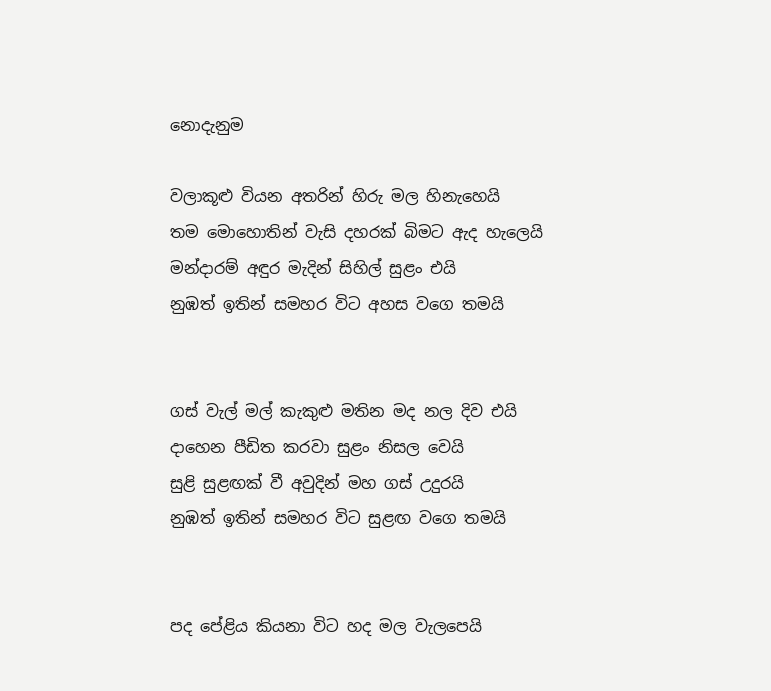නොදැනුම

වලාකූළු වියන අතරින් හිරු මල හිනැහෙයි
තම මොහොතින් වැසි දහරක් බිමට ඇද හැලෙයි
මන්දාරම් අඳුර මැදින් සිහිල් සුළං එයි
නුඹත් ඉතින් සමහර විට අහස වගෙ තමයි


ගස් වැල් මල් කැකුළු මතින මද නල දිව එයි
දාහෙන පීඩිත කරවා සුළං නිසල වෙයි
සුළි සුළඟක් වී අවුදින් මහ ගස් උදුරයි
නුඹත් ඉතින් සමහර විට සුළඟ වගෙ තමයි


පද පේළිය කියනා විට හද මල වැලපෙයි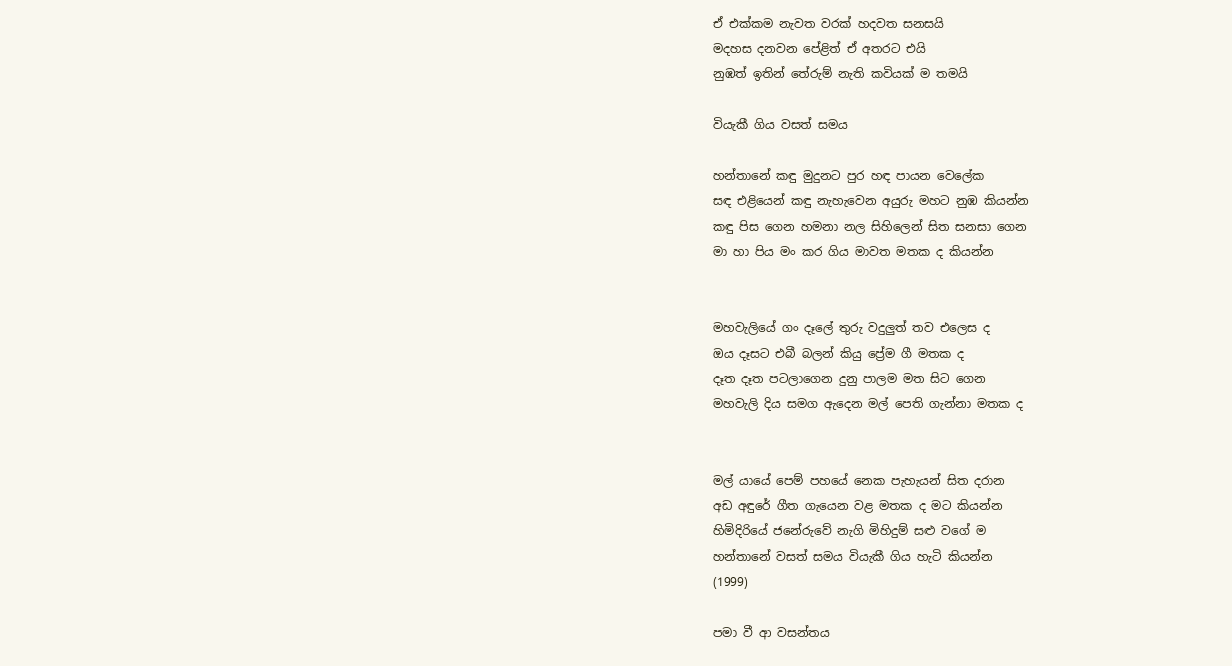ඒ එක්කම නැවත වරක් හදවත සනසයි
මදහස දනවන පේළිත් ඒ අතරට එයි
නුඹත් ඉතින් තේරුම් නැති කවියක් ම තමයි

වියැකී ගිය වසත් සමය

හන්තානේ කඳු මුදුනට පුර හඳ පායන වෙලේක
සඳ එළියෙන් කඳු නැහැවෙන අයුරු මහට නුඹ කියන්න
කඳු පිස ගෙන හමනා නල සිහිලෙන් සිත සනසා ගෙන
මා හා පිය මං කර ගිය මාවත මතක ද කියන්න


මහවැලියේ ගං දෑලේ තුරු වදුලුත් තව එලෙස ද
ඔය දෑසට එබී බලන් කියු ප්‍රේම ගී මතක ද
දෑත දෑත පටලාගෙන දුනු පාලම මත සිට ගෙන
මහවැලි දිය සමග ඇදෙන මල් පෙති ගැන්නා මතක ද


මල් යායේ පෙම් පහයේ නෙක පැහැයන් සිත දරාන
අඩ අඳුරේ ගීත ගැයෙන වළ මතක ද මට කියන්න
හිමිදිරියේ ජනේරුවේ නැගි මිහිදුම් සළු වගේ ම
හන්තානේ වසත් සමය වියැකී ගිය හැටි කියන්න
(1999)

පමා වී ආ වසන්තය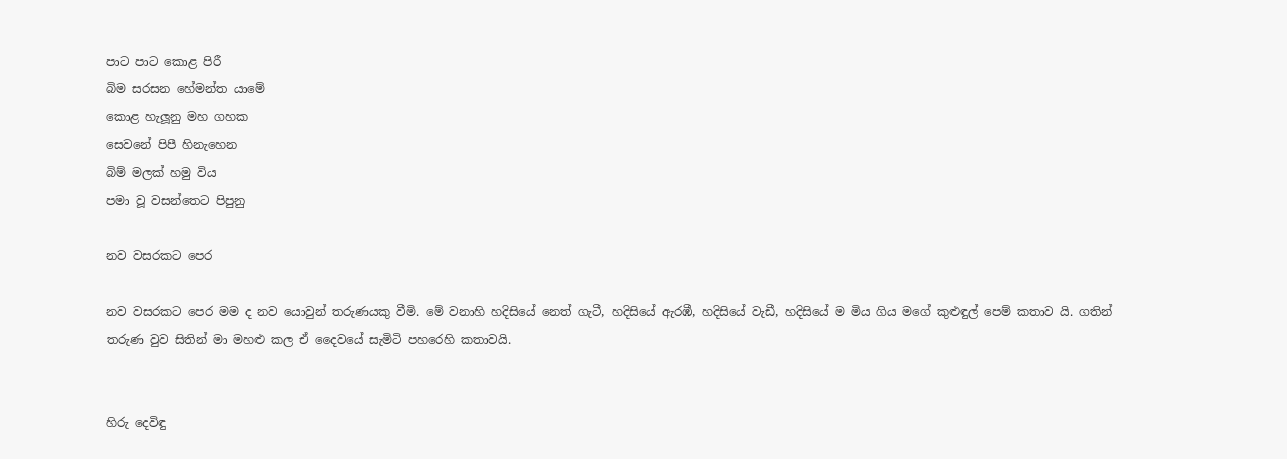පාට පාට කොළ පිරී
බිම සරසන හේමන්ත යාමේ
කොළ හැලූනු මහ ගහක
සෙවනේ පිපී හිනැහෙන
බිම් මලක් හමු විය
පමා වූ වසන්තෙට පිපුනු

නව වසරකට පෙර

නව වසරකට පෙර මම ද නව යොවුන් තරුණයකු වීමි. මේ වනාහි හදිසියේ නෙත් ගැටී, හදිසියේ ඇරඹී, හදිසියේ වැඩී, හදිසියේ ම මිය ගිය මගේ කුළුඳුල් පෙම් කතාව යි. ගතින් තරුණ වුව සිතින් මා මහළු කල ඒ දෛවයේ සැමිටි පහරෙහි කතාවයි.


හිරු දෙවිඳු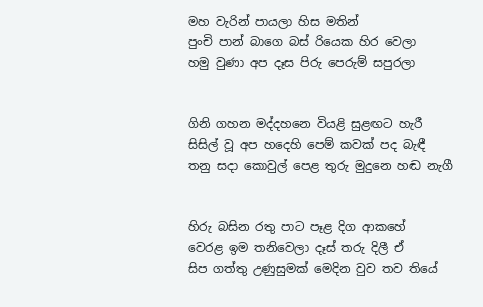මහ වැරින් පායලා හිස මතින්
පුංචි පාන් බාගෙ බස් රියෙක හිර වෙලා
හමු වුණා අප දෑස පිරු පෙරුම් සපුරලා


ගිනි ගහන මද්දහනෙ වියළි සුළඟට හැරී
සිසිල් වූ අප හදෙහි පෙම් කවක් පද බැඳී
තනු සදා කොවුල් පෙළ තුරු මුදුනෙ හඬ නැගී


හිරු බසින රතු පාට පෑළ දිග ආකහේ
වෙරළ ඉම තනිවෙලා දෑස් තරු දිලී ඒ
සිප ගත්තු උණුසුමක් මෙදින වුව තව තියේ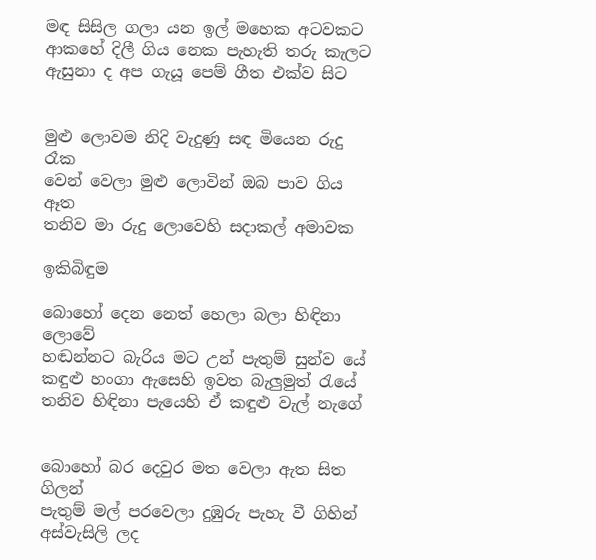මඳ සිසිල ගලා යන ඉල් මහෙක අටවකට
ආකහේ දිලී ගිය නෙක පැහැති තරු කැලට
ඇසුනා ද අප ගැයූ පෙම් ගීත එක්ව සිට


මුළු ලොවම නිදි වැදුණු සඳ මියෙන රුදු රෑක
වෙන් වෙලා මුළු ලොවින් ඔබ පාව ගිය ඈත
තනිව මා රුදු ලොවෙහි සදාකල් අමාවක

ඉකිබිඳුම

බොහෝ දෙන නෙත් හෙලා බලා හිඳිනා ලොවේ
හඬන්නට බැරිය මට උන් පැතුම් සුන්ව යේ
කඳුළු හංගා ඇසෙහි ඉවත බැලුමුත් රැයේ
තනිව හිඳිනා පැයෙහි ඒ කඳුළු වැල් නැගේ


බොහෝ බර දෙවුර මත වෙලා ඇත සිත ගිලන්
පැතුම් මල් පරවෙලා දුඹුරු පැහැ වී ගිහින්
අස්වැසිලි ලද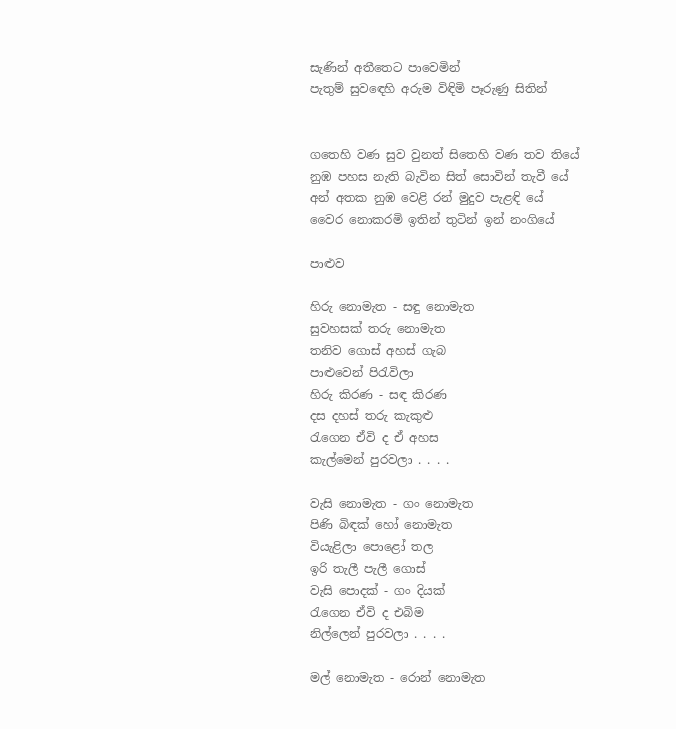සැණින් අතීතෙට පාවෙමින්
පැතුම් සුවඳෙහි අරුම විඳිමි පෑරුණු සිතින්


ගතෙහි වණ සුව වුනත් සිතෙහි වණ තව තියේ
නුඹ පහස නැති බැවින සිත් සොවින් තැවී යේ
අන් අතක නුඹ වෙළි රන් මුදුව පැළඳි යේ
වෛර නොකරමි ඉතින් තුටින් ඉන් නංගියේ

පාළුව

හිරු නොමැත - සඳු නොමැත
සුවහසක් තරු නොමැත
තනිව ගොස් අහස් ගැබ
පාළුවෙන් පිරැවිලා
හිරු කිරණ - සඳ කිරණ
දස දහස් තරු කැකුළු
රැගෙන ඒවි ද ඒ අහස
කැල්මෙන් පුරවලා . . . .

වැසි නොමැත - ගං නොමැත
පිණි බිඳක් හෝ නොමැත
වියැළිලා පොළෝ තල
ඉරි තැලී පැලී ගොස්
වැසි පොදක් - ගං දියක්
රැගෙන ඒවි ද එබිම
නිල්ලෙන් පුරවලා . . . .

මල් නොමැත - රොන් නොමැත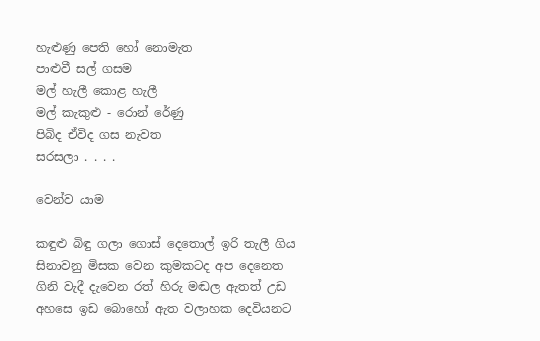හැළුණු පෙති හෝ නොමැත
පාළුවී සල් ගසම
මල් හැලී කොළ හැලී
මල් කැකුළු - රොන් රේණු
පිබිද ඒවිද ගස නැවත
සරසලා . . . .

වෙන්ව යාම

කඳුළු බිඳු ගලා ගොස් දෙතොල් ඉරි තැලී ගිය
සිනාවනු මිසක වෙන කුමකටද අප දෙනෙත
ගිනි වැදී දැවෙන රත් හිරු මඬල ඇතත් උඩ
අහසෙ ඉඩ බොහෝ ඇත වලාහක දෙවියනට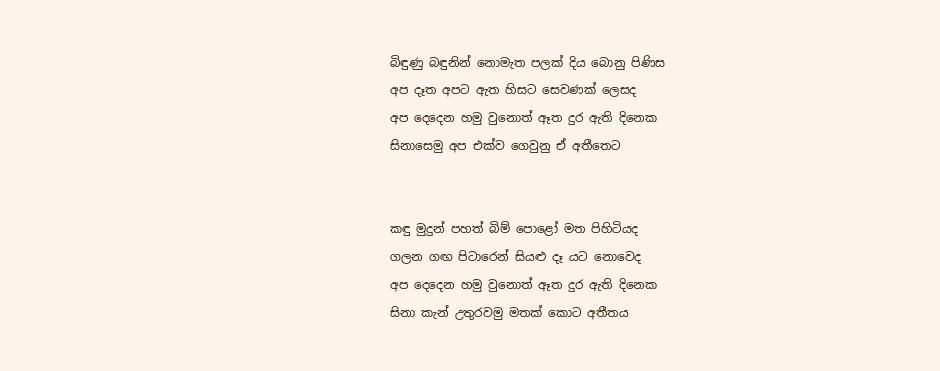බිඳුණු බඳුනින් නොමැත පලක් දිය බොනු පිණිස
අප දෑත අපට ඇත හිසට සෙවණක් ලෙසද
අප දෙදෙන හමු වුනොත් ඈත දුර ඇති දිනෙක
සිනාසෙමු අප එක්ව ගෙවුනු ඒ අතීතෙට


කඳු මුදුන් පහත් බිම් පොළෝ මත පිහිටියද
ගලන ගඟ පිටාරෙන් සියළු දෑ යට නොවෙද
අප දෙදෙන හමු වුනොත් ඈත දුර ඇති දිනෙක
සිනා කැන් උතුරවමු මතක් කොට අතීතය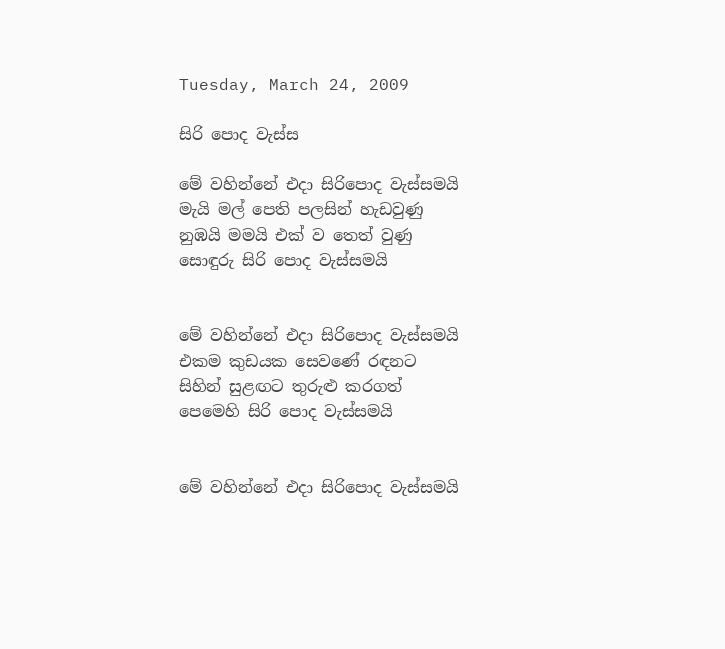Tuesday, March 24, 2009

සිරි පොද වැස්ස

මේ වහින්නේ එදා සිරිපොද වැස්සමයි
මැයි මල් පෙති පලසින් හැඩවුණු
නුඹයි මමයි එක් ව තෙත් වුණු
සොඳුරු සිරි පොද වැස්සමයි


මේ වහින්නේ එදා සිරිපොද වැස්සමයි
එකම කුඩයක සෙවණේ රඳනට
සිහින් සුළඟට තුරුළු කරගත්
පෙමෙහි සිරි පොද වැස්සමයි


මේ වහින්නේ එදා සිරිපොද වැස්සමයි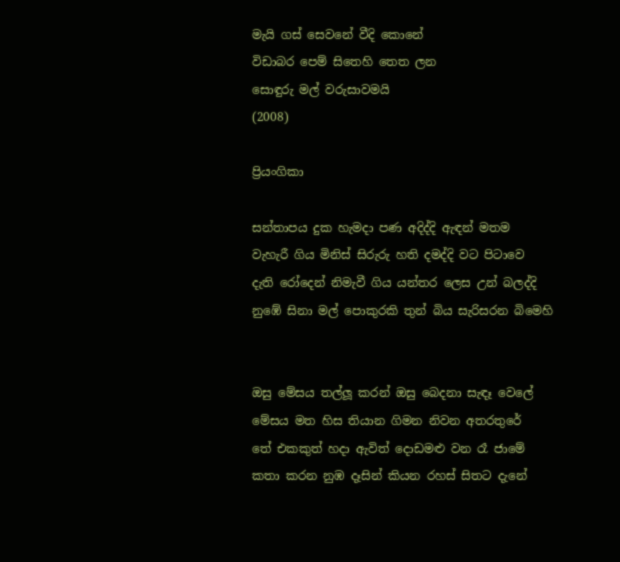මැයි ගස් සෙවනේ වීදි කොනේ
විඩාබර පෙම් සිතෙහි තෙත ලන
සොඳුරු මල් වරුසාවමයි
(2008)

ප්‍රියංගිකා

සන්තාපය දුක හැමදා පණ අදිද්දි ඇඳන් මතම
වැහැරී ගිය මිනිස් සිරුරු හති දමද්දි වට පිටාවෙ
දැති රෝදෙන් නිමැවී ගිය යන්තර ලෙස උන් බලද්දි
නුඹේ සිනා මල් පොකුරකි තුන් බිය සැරිසරන බිමෙහි


ඔසු මේසය තල්ලූ කරන් ඔසු බෙදනා සැඳෑ වෙලේ
මේසය මත හිස තියාන ගිමන නිවන අතරතුරේ
තේ එකකුත් හදා ඇවිත් දොඩමළු වන රෑ ජාමේ
කතා කරන නුඹ දෑසින් කියන රහස් සිතට දැනේ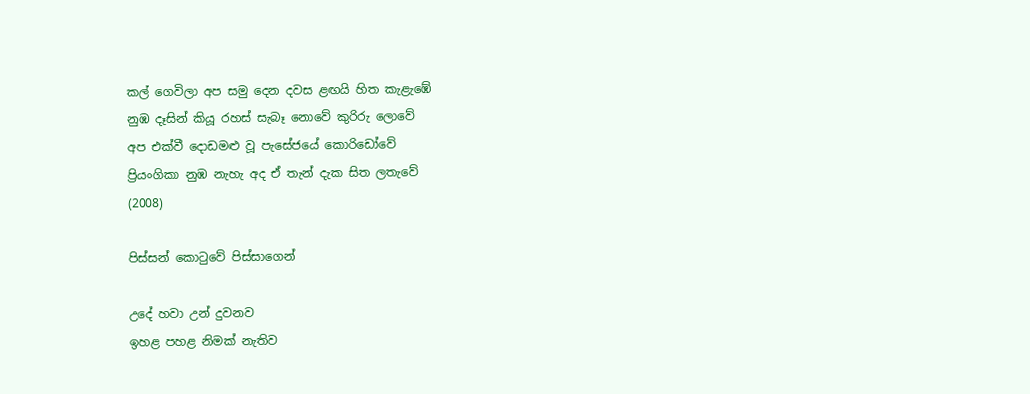කල් ගෙවිලා අප සමු දෙන දවස ළඟයි හිත කැළැඹේ
නුඹ දෑසින් කියූ රහස් සැබෑ නොවේ කුරිරු ලොවේ
අප එක්වී දොඩමළු වූ පැසේජයේ කොරිඩෝවේ
ප්‍රියංගිකා නුඹ නැහැ අද ඒ තැන් දැක සිත ලතැවේ
(2008)

පිස්සන් කොටුවේ පිස්සාගෙන්

උදේ හවා උන් දුවනව
ඉහළ පහළ නිමක් නැතිව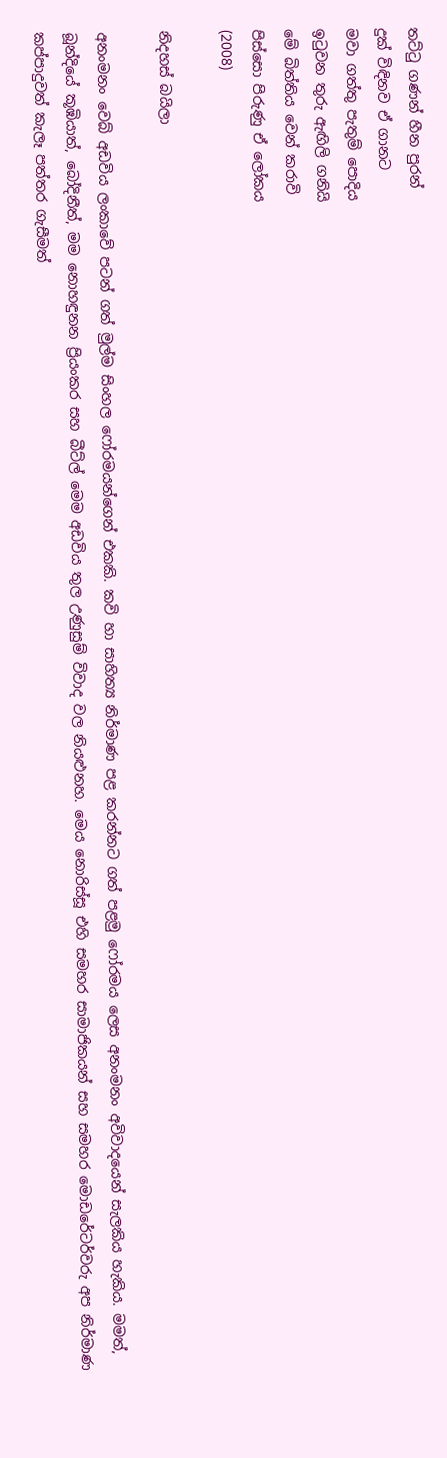තට්ටු ගණන් හීන පුරන්
දුක් විඳිනව ඒ ගානට
මවා ගත්තු පැතුම් පොදිය
ඉටුවන තුරු ඇඟිලි ගනියි
මේ බිත්තිය වෙන් කරාවි
පිස්සො පිරුණු ඒ ලෝකය
(2008)

නිදහස් බයිලා

අනංමනං වෙබ් අඩවිය ලංකාවේ පටන් ගත් මුල්ම සිංහල ෆෝරමයන්ගෙන් එකකි. කවි හා සාහිත්‍ය නිර්මාණ පළ කරන්නට ගත් පළමු ෆෝරමය ලෙස අනංමනං අවිවාදයෙන් සැලකිය හැකිය. මමත්, බූන්දියේ කූඹියාත්, බෝදිනීත්, මම නොහඳුනන ප්‍රියංකර සහ බීට්ල් මෙම අඩවිය තුල උණුසුම් විවාද වල නියළුනහ. මෙය නොරිස්සූ එහි සමහර සාමාජිකයන් සහ සමහර මොඩරේටර්වරු අප නිර්මාණ කප්පාදුවත් කැලෑ පත්තර ගැසීමත්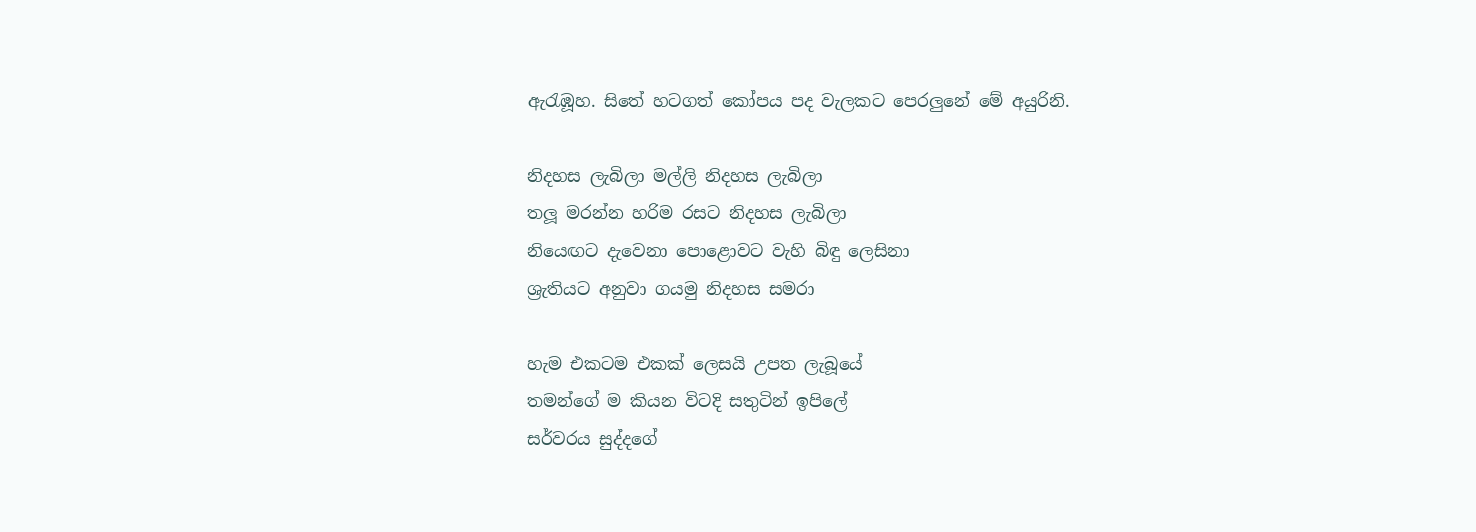ඇරැඹූහ. සිතේ හටගත් කෝපය පද වැලකට පෙරලුනේ මේ අයුරිනි.

නිදහස ලැබිලා මල්ලි නිදහස ලැබිලා
තලූ මරන්න හරිම රසට නිදහස ලැබිලා
නියෙඟට දැවෙනා පොළොවට වැහි බිඳු ලෙසිනා
ශ්‍රැතියට අනුවා ගයමු නිදහස සමරා

හැම එකටම එකක් ලෙසයි උපත ලැබූයේ
තමන්ගේ ම කියන විටදි සතුටින් ඉපිලේ
සර්වරය සුද්දගේ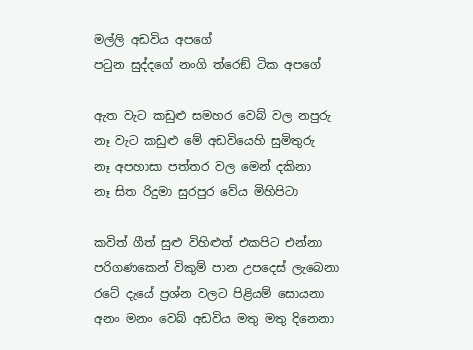මල්ලි අඩවිය අපගේ
පටුන සුද්දගේ නංගි ත්රෙඞ් ටික අපගේ

ඇත වැට කඩුළු සමහර වෙබ් වල නපුරු
නෑ වැට කඩුළු මේ අඩවියෙහි සුමිතුරු
නෑ අපහාසා පත්තර වල මෙන් දකිනා
නෑ සිත රිදුමා සුරපුර වේය මිහිපිටා

කවිත් ගීත් සුළු විහිළුත් එකපිට එන්නා
පරිගණකෙන් විකුම් පාන උපදෙස් ලැබෙනා
රටේ දැයේ ප්‍රශ්න වලට පිළියම් සොයනා
අනං මනං වෙබ් අඩවිය මතු මතු දිනෙනා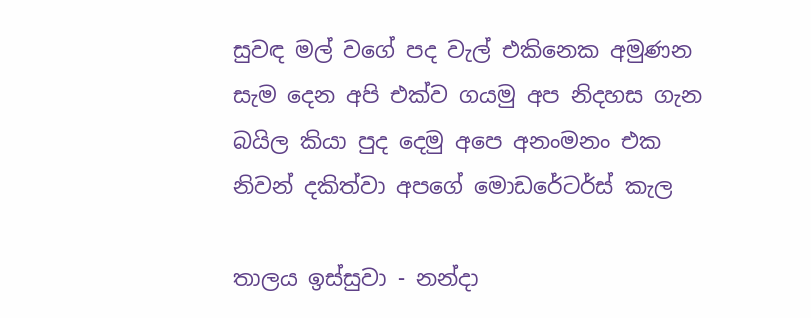සුවඳ මල් වගේ පද වැල් එකිනෙක අමුණන
සැම දෙන අපි එක්ව ගයමු අප නිදහස ගැන
බයිල කියා පුද දෙමු අපෙ අනංමනං එක
නිවන් දකිත්වා අපගේ මොඩරේටර්ස් කැල

තාලය ඉස්සුවා - නන්දා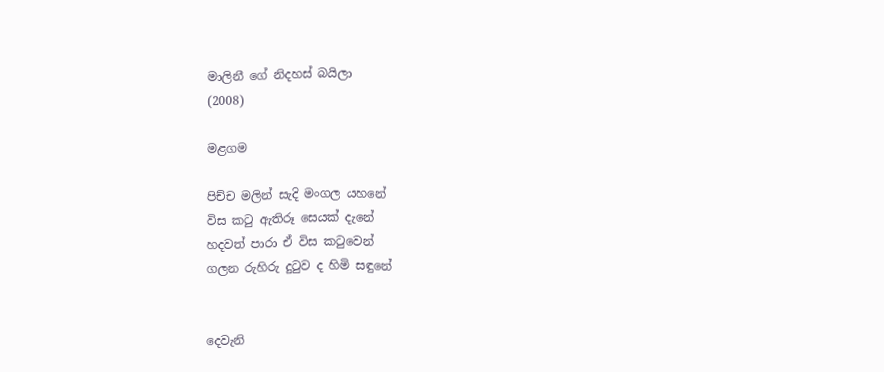මාලිනී ගේ නිදහස් බයිලා
(2008)

මළගම

පිච්ච මලින් සැදි මංගල යහනේ
විස කටු ඇතිරූ සෙයක් දැනේ
හදවත් පාරා ඒ විස කටුවෙන්
ගලන රුහිරු දුටුව ද හිමි සඳුනේ


දෙවැනි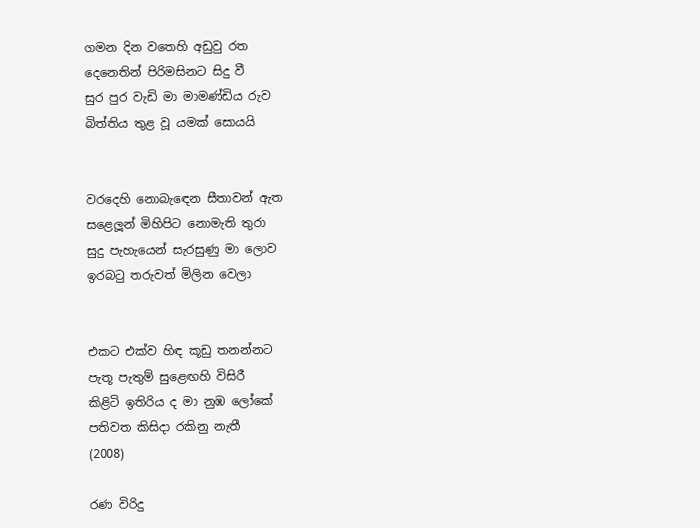ගමන දින වතෙහි අඩුවු රත
දෙනෙතින් පිරිමසිනට සිදු වී
සුර පුර වැඩි මා මාමණ්ඩිය රුව
බිත්තිය තුළ වූ යමක් සොයයි


වරදෙහි නොබැඳෙන සීතාවන් ඇත
සළෙලූන් මිහිපිට නොමැති තුරා
සුදු පැහැයෙන් සැරසුණු මා ලොව
ඉරබටු තරුවත් මිලින වෙලා


එකට එක්ව හිඳ කූඩු තනන්නට
පැතූ පැතුම් සුළෙඟහි විසිරී
කිළිටි ඉතිරිය ද මා නුඹ ලෝකේ
පතිවත කිසිදා රකිනු නැතී
(2008)

රණ විරිදු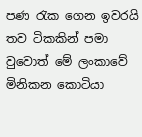පණ රැක ගෙන ඉවරයි තව ටිකකින් පමා වුවොත් මේ ලංකාවේ
මිනිකන කොටියා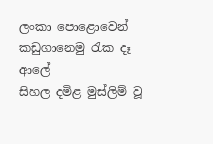ලංකා පොළොවෙන් කඩුගානෙමු රැක දෑ ආලේ
සිහල දමිළ මුස්ලිම් වූ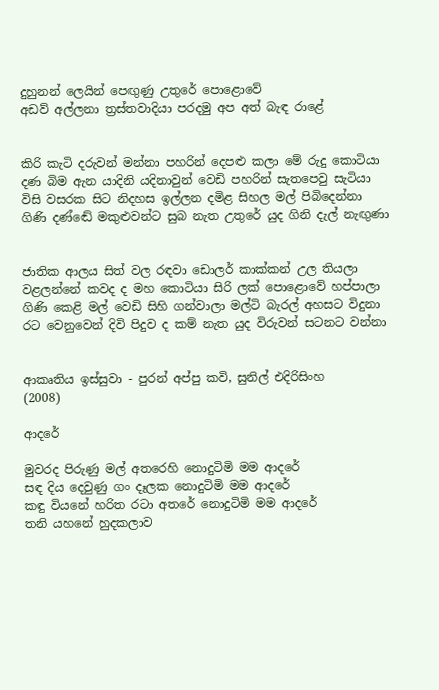දුහුනන් ලෙයින් පෙඟුණු උතුරේ පොළොවේ
අඩව් අල්ලනා ත්‍රස්තවාදියා පරදමු අප අත් බැඳ රාළේ


කිරි කැටි දරුවන් මන්නා පහරින් දෙපළු කලා මේ රුදු කොටියා
දණ බිම ඇන යාදිනි යදිනාවුන් වෙඩි පහරින් සැතපෙවු සැටියා
විසි වසරක සිට නිදහස ඉල්ලන දමිළ සිහල මල් පිබිදෙන්නා
ගිණි දණ්ඬේ මකුළුවන්ට සුබ නැත උතුරේ යුද ගිනි දැල් නැඟුණා


ජාතික ආලය සිත් වල රඳවා ඩොලර් කාක්කන් උල තියලා
වළලන්නේ කවද ද මහ කොටියා සිරි ලක් පොළොවේ හප්පාලා
ගිණි කෙළි මල් වෙඩි සිහි ගන්වාලා මල්ටි බැරල් අහසට විදුනා
රට වෙනුවෙන් දිවි පිදුව ද කම් නැත යුද විරුවන් සටනට වන්නා


ආකෘතිය ඉස්සුවා - පුරන් අප්පු කවි, සුනිල් එදිරිසිංහ
(2008)

ආදරේ

මුවරද පිරුණු මල් අතරෙහි නොදුටිමි මම ආදරේ
සඳ දිය දෙවුණු ගං දෑලක නොදුටිමි මම ආදරේ
කඳු වියනේ හරිත රටා අතරේ නොදුටිමි මම ආදරේ
තනි යහනේ හුදකලාව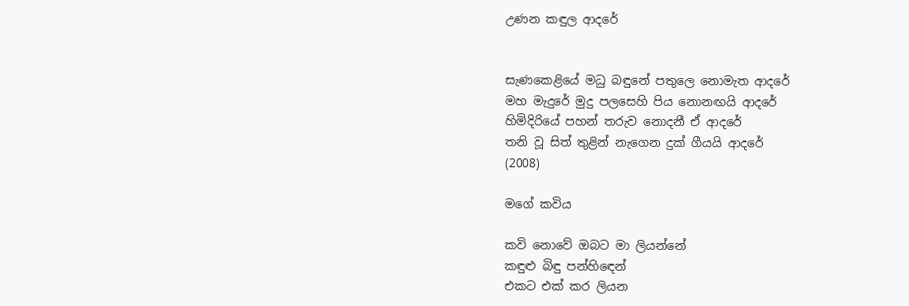උණන කඳුල ආදරේ


සැණකෙළියේ මධු බඳුනේ පතුලෙ නොමැත ආදරේ
මහ මැදුරේ මුදු පලසෙහි පිය නොනඟයි ආදරේ
හිමිදිරියේ පහන් තරුව නොදනී ඒ ආදරේ
තනි වූ සිත් තුළින් නැගෙන දුක් ගීයයි ආදරේ
(2008)

මගේ කවිය

කවි නොවේ ඔබට මා ලියන්නේ
කඳුළු බිඳු පන්හිඳෙන්
එකට එක් කර ලියන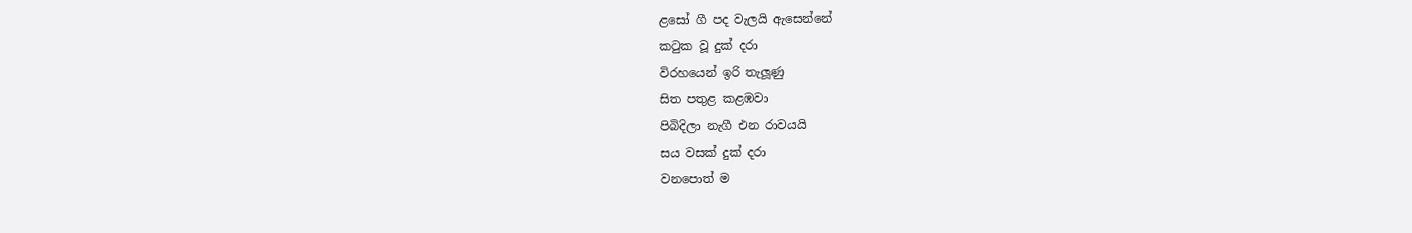ළසෝ ගී පද වැලයි ඇසෙන්නේ
කටුක වූ දුක් දරා
විරහයෙන් ඉරි තැලූණු
සිත පතුළ කළඹවා
පිබිදිලා නැගී එන රාවයයි
සය වසක් දුක් දරා
වනපොත් ම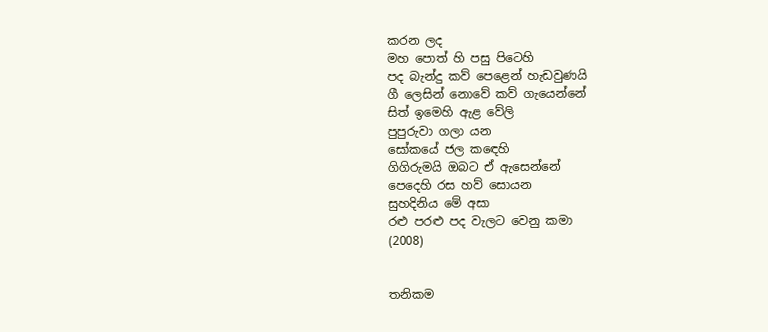කරන ලද
මහ පොත් හි පසු පිටෙහි
පද බැන්දු කව් පෙළෙන් හැඩවුණයි
ගී ලෙසින් නොවේ කව් ගැයෙන්නේ
සිත් ඉමෙහි ඇළ වේලි
පුපුරුවා ගලා යන
සෝකයේ ජල කඳෙහි
ගිගිරුමයි ඔබට ඒ ඇසෙන්නේ
පෙදෙහි රස හව් සොයන
සුහදිනිය මේ අසා
රළු පරළු පද වැලට වෙනු කමා
(2008)


තනිකම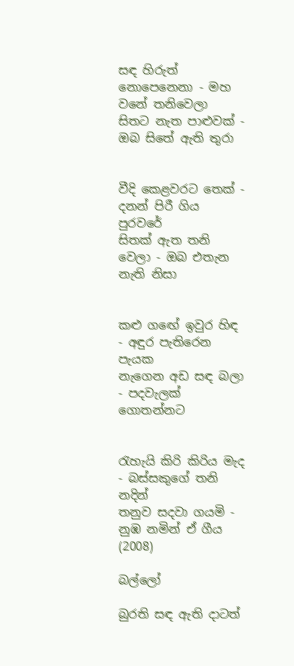සඳ හිරුත් නොපෙනෙනා - මහ වනේ තනිවෙලා
සිතට නැත පාළුවක් - ඔබ සිතේ ඇති තුරා


වීදි කෙළවරට තෙක් - දනන් පිරී ගිය පුරවරේ
සිතක් ඇත තනි වෙලා - ඔබ එතැන නැති නිසා


කළු ගඟේ ඉවුර හිඳ - අඳුර පැතිරෙන පැයක
නැගෙන අඩ සඳ බලා - පදවැලක් ගොතන්නට


රැහැයි කිරි කිරිය මැද - බස්සකුගේ තනි නදින්
තනුව සදවා ගයමි - නුඹ නමින් ඒ ගීය
(2008)

බල්ලෝ

බුරති සඳ ඇති දාටත්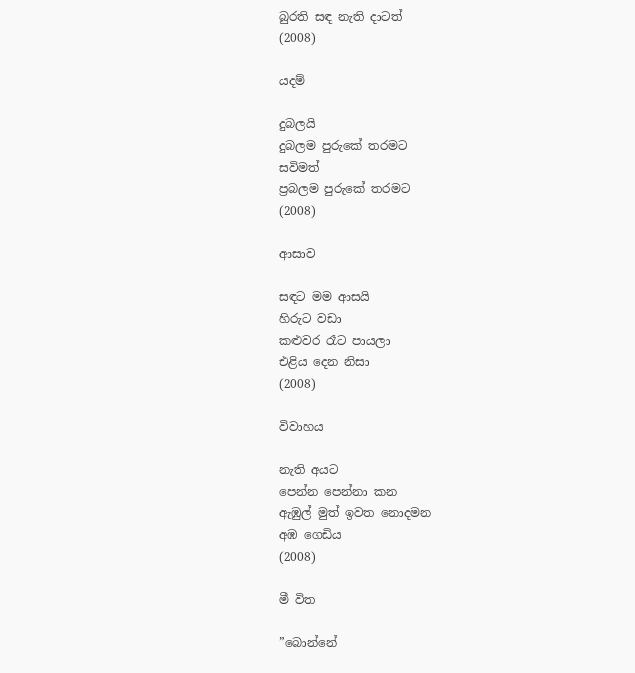බුරති සඳ නැති දාටත්
(2008)

යදම්

දුබලයි
දුබලම පුරුකේ තරමට
සවිමත්
ප්‍රබලම පුරුකේ තරමට
(2008)

ආසාව

සඳට මම ආසයි
හිරුට වඩා
කළුවර රෑට පායලා
එළිය දෙන නිසා
(2008)

විවාහය

නැති අයට
පෙන්න පෙන්නා කන
ඇඹුල් මුත් ඉවත නොදමන
අඹ ගෙඩිය
(2008)

මී විත

”බොන්නේ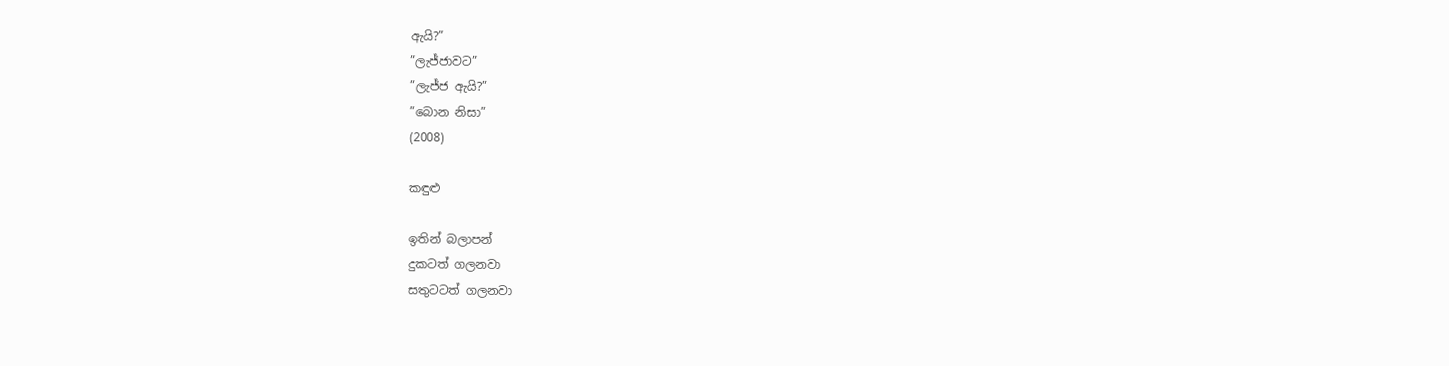ඇයි?”
”ලැජ්ජාවට”
”ලැජ්ජ ඇයි?”
”බොන නිසා”
(2008)

කඳුළු

ඉතින් බලාපන්
දුකටත් ගලනවා
සතුටටත් ගලනවා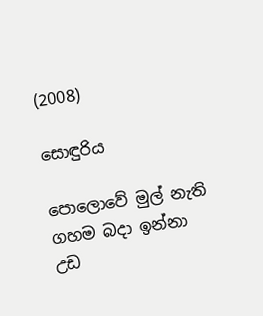(2008)

සොඳුරිය

පොලොවේ මුල් නැති
ගහම බදා ඉන්නා
උඩ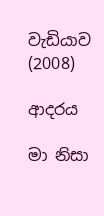වැඩියාව
(2008)

ආදරය

මා නිසා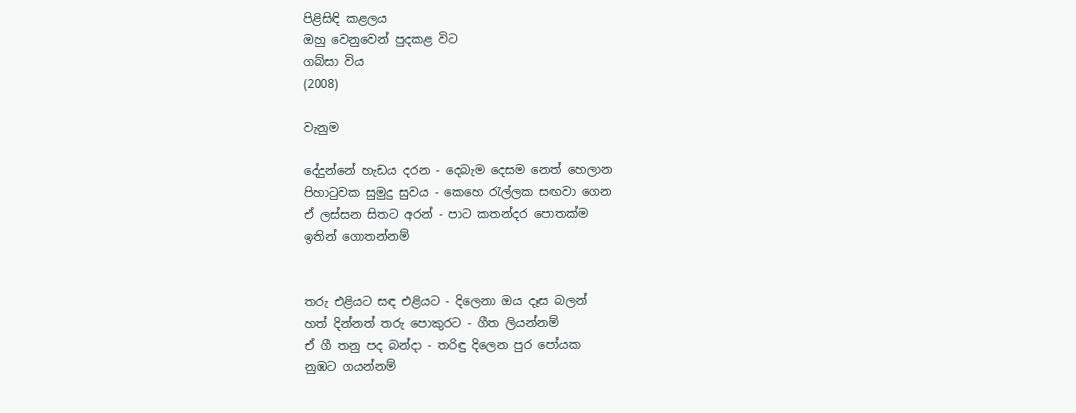පිළිසිඳි කළලය
ඔහු වෙනුවෙන් පුදකළ විට
ගබ්සා විය
(2008)

වැනුම

දේදුන්නේ හැඩය දරන - දෙබැම දෙසම නෙත් හෙලාන
පිහාටුවක සුමුදු සුවය - කෙහෙ රැල්ලක සඟවා ගෙන
ඒ ලස්සන සිතට අරන් - පාට කතන්දර පොතක්ම
ඉතින් ගොතන්නම්


තරු එළියට සඳ එළියට - දිලෙනා ඔය දෑස බලන්
හත් දින්නත් තරු පොකුරට - ගීත ලියන්නම්
ඒ ගී තනු පද බන්දා - තරිඳු දිලෙන පුර පෝයක
නුඹට ගයන්නම්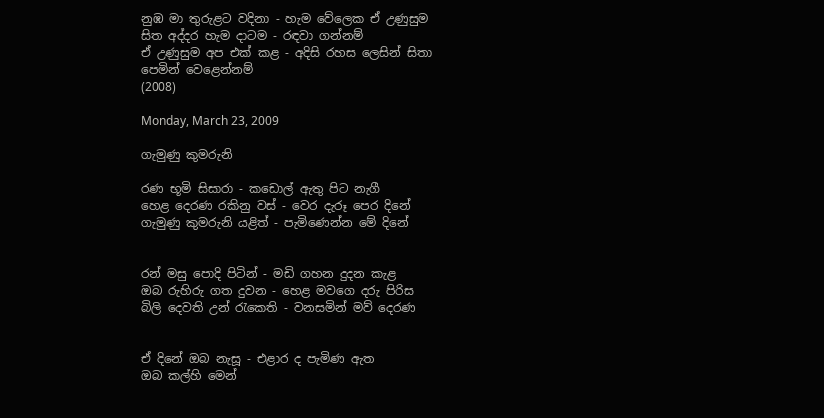නුඹ මා තුරුළට වදිනා - හැම වේලෙක ඒ උණුසුම
සිත අද්දර හැම දාටම - රඳවා ගන්නම්
ඒ උණුසුම අප එක් කළ - අදිසි රහස ලෙසින් සිතා
පෙමින් වෙළෙන්නම්
(2008)

Monday, March 23, 2009

ගැමුණු කුමරුනි

රණ භූමි සිසාරා - කඩොල් ඇතු පිට නැගී
හෙළ දෙරණ රකිනු වස් - වෙර දැරූ පෙර දිනේ
ගැමුණු කුමරුනි යළිත් - පැමිණෙන්න මේ දිනේ


රන් මසු පොදි පිටින් - මඩි ගහන දුදන කැළ
ඔබ රුහිරු ගත දුවන - හෙළ මවගෙ දරු පිරිස
බිලි දෙවති උන් රැකෙති - වනසමින් මව් දෙරණ


ඒ දිනේ ඔබ නැසූ - එළාර ද පැමිණ ඇත
ඔබ කල්හි මෙන්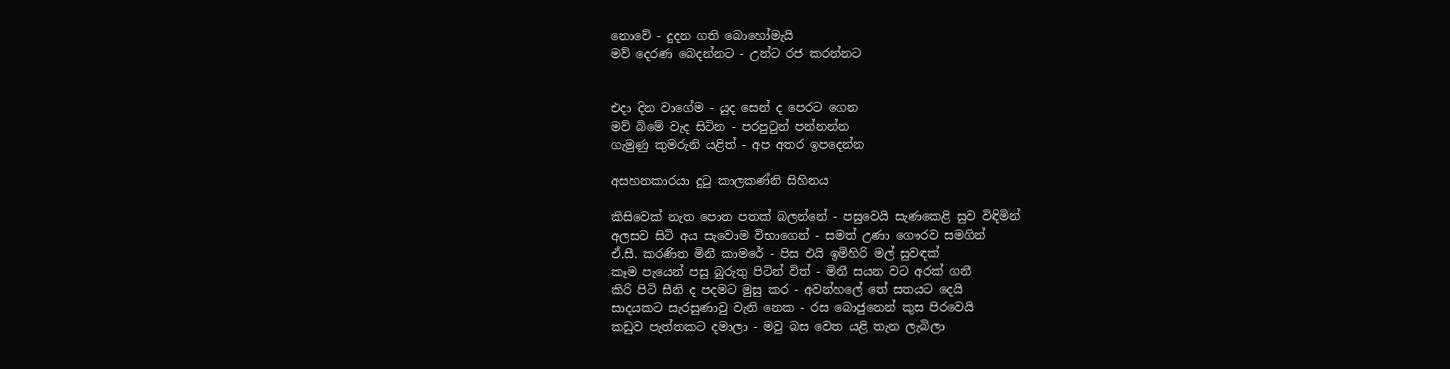නොවේ - දුදන ගති බොහෝමැයි
මව් දෙරණ බෙදන්නට - උන්ට රජ කරන්නට


එදා දින වාගේම - යුද සෙන් ද පෙරට ගෙන
මව් බිමේ වැද සිටින - පරපුටුන් පන්නන්න
ගැමුණු කුමරුනි යළිත් - අප අතර ඉපදෙන්න

අසහනකාරයා දුටු කාලකණ්නි සිහිනය

කිසිවෙක් නැත පොත පතක් බලන්නේ - පසුවෙයි සැණකෙළි සුව විඳිමින්
අලසව සිටි අය සැවොම විභාගෙන් - සමත් උණා ගෞරව සමගින්
ඒ.සී. කරණිත මිනී කාමරේ - පිස එයි ඉමිහිරි මල් සුවඳක්
කෑම පැයෙන් පසු බුරුතු පිටින් විත් - මිනී සයන වට අරක් ගනී
කිරි පිටි සීනි ද පදමට මුසු කර - අවන්හලේ තේ සතයට දෙයි
සාදයකට සැරසුණාවු වැනි නෙක - රස බොජුනෙන් කුස පිරවෙයි
කඩුව පැත්තකට දමාලා - මවු බස වෙත යළි තැන ලැබිලා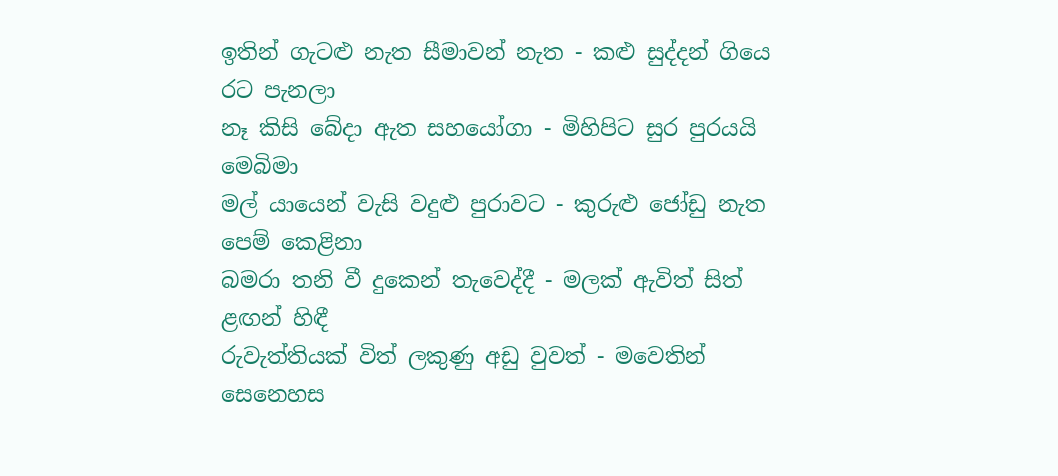ඉතින් ගැටළු නැත සීමාවන් නැත - කළු සුද්දන් ගියෙ රට පැනලා
නෑ කිසි බේදා ඇත සහයෝගා - මිහිපිට සුර පුරයයි මෙබිමා
මල් යායෙන් වැසි වදුළු පුරාවට - කුරුළු ජෝඩු නැත පෙම් කෙළිනා
බමරා තනි වී දුකෙන් තැවෙද්දී - මලක් ඇවිත් සිත් ළඟන් හිඳී
රුවැත්තියක් විත් ලකුණු අඩු වුවත් - මවෙතින් සෙනෙහස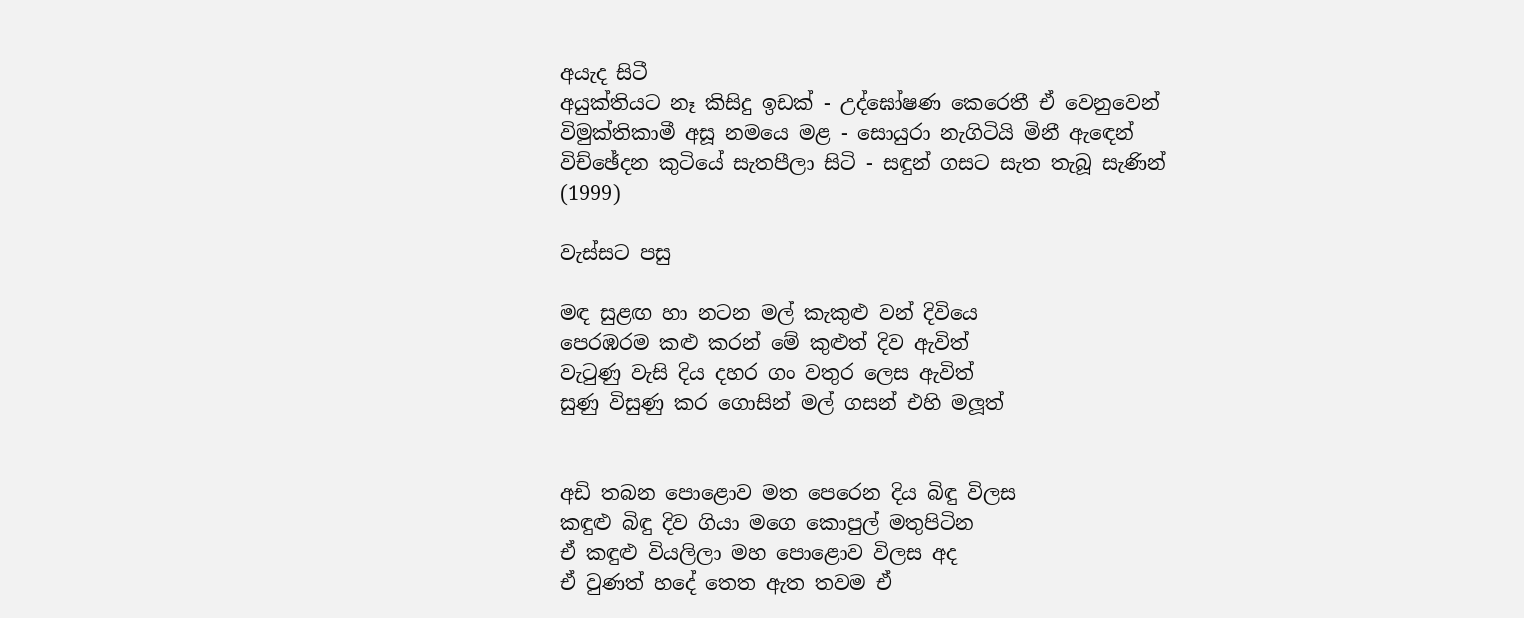අයැද සිටී
අයුක්තියට නෑ කිසිදු ඉඩක් - උද්ඝෝෂණ කෙරෙතී ඒ වෙනුවෙන්
විමුක්තිකාමී අසූ නමයෙ මළ - සොයුරා නැගිටියි මිනී ඇඳෙන්
විච්ඡේදන කුටියේ සැතපීලා සිටි - සඳුන් ගසට සැත තැබූ සැණින්
(1999)

වැස්සට පසු

මඳ සුළඟ හා නටන මල් කැකුළු වන් දිවියෙ
පෙරඹරම කළු කරන් මේ කුළුත් දිව ඇවිත්
වැටුණු වැසි දිය දහර ගං වතුර ලෙස ඇවිත්
සුණු විසුණු කර ගොසින් මල් ගසන් එහි මලූත්


අඩි තබන පොළොව මත පෙරෙන දිය බිඳු විලස
කඳුළු බිඳු දිව ගියා මගෙ කොපුල් මතුපිටින
ඒ කඳුළු වියලිලා මහ පොළොව විලස අද
ඒ වුණත් හදේ තෙත ඇත තවම ඒ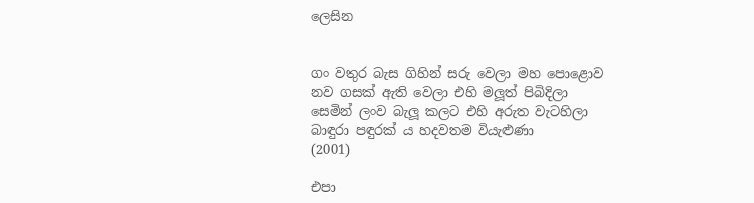ලෙසින


ගං වතුර බැස ගිහින් සරු වෙලා මහ පොළොව
නව ගසක් ඇති වෙලා එහි මලූත් පිබිදිලා
සෙමින් ලංව බැලූ කලට එහි අරුත වැටහිලා
බාඳුරා පඳුරක් ය හදවතම වියැළුණා
(2001)

එපා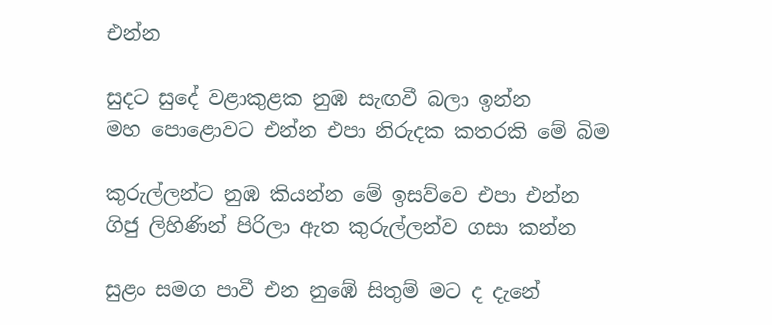එන්න

සුදට සුදේ වළාකුළක නුඹ සැඟවී බලා ඉන්න
මහ පොළොවට එන්න එපා නිරුදක කතරකි මේ බිම

කුරුල්ලන්ට නුඹ කියන්න මේ ඉසව්වෙ එපා එන්න
ගිජු ලිහිණින් පිරිලා ඇත කුරුල්ලන්ව ගසා කන්න

සුළං සමග පාවී එන නුඹේ සිතුම් මට ද දැනේ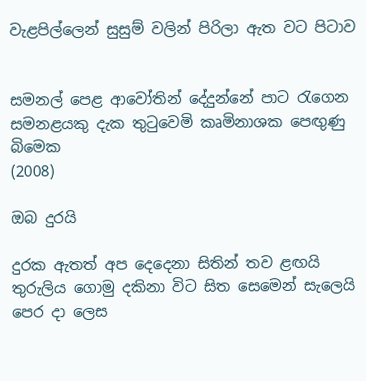වැළපිල්ලෙන් සුසුම් වලින් පිරිලා ඇත වට පිටාව


සමනල් පෙළ ආවෝතින් දේදුන්නේ පාට රැගෙන
සමනළයකු දැක තුටුවෙමි කෘමිනාශක පෙඟුණු බිමෙක
(2008)

ඔබ දුරයි

දුරක ඇතත් අප දෙදෙනා සිතින් තව ළඟයි
තුරුලිය ගොමු දකිනා විට සිත සෙමෙන් සැලෙයි
පෙර දා ලෙස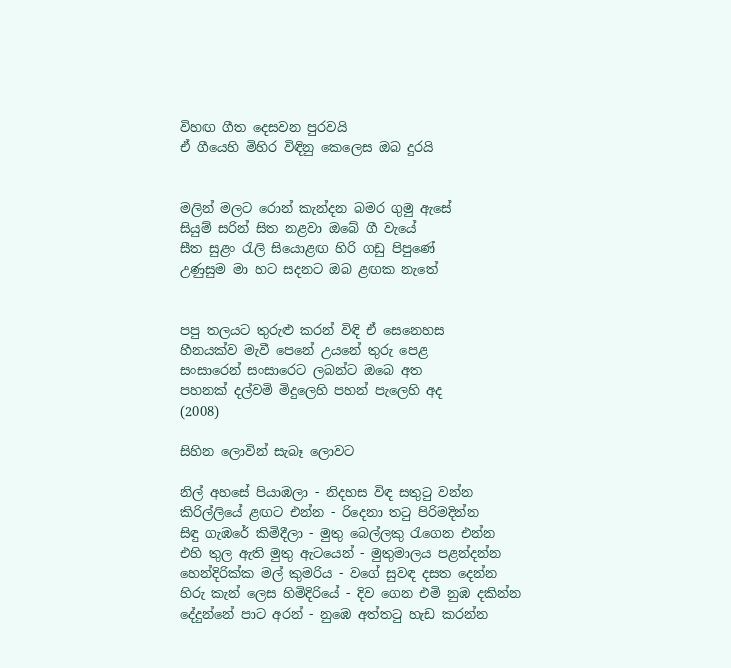විහඟ ගීත දෙසවන පුරවයි
ඒ ගීයෙහි මිහිර විඳිනු කෙලෙස ඔබ දුරයි


මලින් මලට රොන් කැන්දන බමර ගුමු ඇසේ
සියුම් සරින් සිත නළවා ඔබේ ගී වැයේ
සීත සුළං රැලි සියොළඟ හිරි ගඩු පිපුණේ
උණුසුම මා හට සදනට ඔබ ළඟක නැතේ


පපු තලයට තුරුළු කරන් විඳි ඒ සෙනෙහස
හීනයක්ව මැවී පෙනේ උයනේ තුරු පෙළ
සංසාරෙන් සංසාරෙට ලබන්ට ඔබෙ අත
පහනක් දල්වමි මිදුලෙහි පහන් පැලෙහි අද
(2008)

සිහින ලොවින් සැබෑ ලොවට

නිල් අහසේ පියාඹලා - නිදහස විඳ සතුටු වන්න
කිරිල්ලියේ ළඟට එන්න - රිදෙනා තටු පිරිමදින්න
සිඳු ගැඹරේ කිමිදීලා - මුතු බෙල්ලකු රැගෙන එන්න
එහි තුල ඇති මුතු ඇටයෙන් - මුතුමාලය පළන්දන්න
හෙන්දිරික්ක මල් කුමරිය - වගේ සුවඳ දසත දෙන්න
හිරු කැන් ලෙස හිමිදිරියේ - දිව ගෙන එමි නුඹ දකින්න
දේදුන්නේ පාට අරන් - නුඹෙ අත්තටු හැඩ කරන්න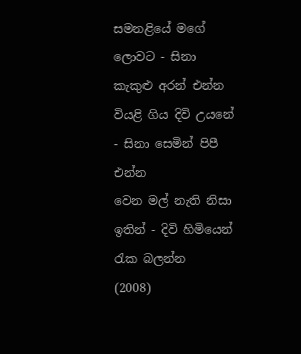සමනළියේ මගේ ලොවට - සිනා කැකුළු අරන් එන්න
වියළි ගිය දිවි උයනේ - සිනා සෙමින් පිපී එන්න
වෙන මල් නැති නිසා ඉතින් - දිවි හිමියෙන් රැක බලන්න
(2008)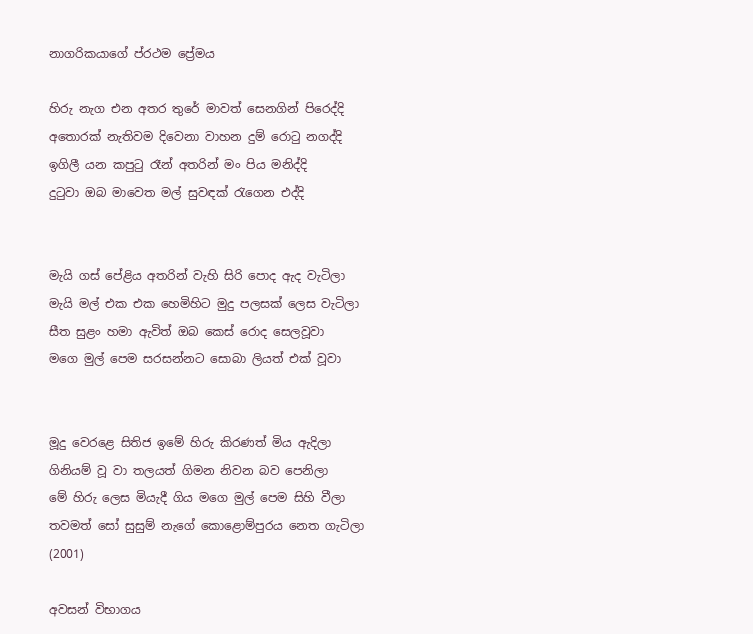නාගරිකයාගේ ප්රථම ‍ප්‍රේමය

හිරු නැග එන අතර තුරේ මාවත් සෙනගින් පිරෙද්දි
අතොරක් නැතිවම දිවෙනා වාහන දුම් රොටු නගද්දි
ඉගිලී යන කපුටු රෑන් අතරින් මං පිය මනිද්දි
දුටුවා ඔබ මාවෙත මල් සුවඳක් රැගෙන එද්දි


මැයි ගස් පේළිය අතරින් වැහි සිරි පොද ඇද වැටිලා
මැයි මල් එක එක හෙමිහිට මුදු පලසක් ලෙස වැටිලා
සීත සුළං හමා ඇවිත් ඔබ කෙස් රොද සෙලවූවා
මගෙ මුල් පෙම සරසන්නට සොබා ලියත් එක් වූවා


මූදු වෙරළෙ සිතිජ ඉමේ හිරු කිරණත් මිය ඇදිලා
ගිනියම් වූ වා තලයත් ගිමන නිවන බව පෙනිලා
මේ හිරු ලෙස මියැදී ගිය මගෙ මුල් පෙම සිහි වීලා
තවමත් සෝ සුසුම් නැගේ කොළොම්පුරය නෙත ගැටිලා
(2001)

අවසන් විභාගය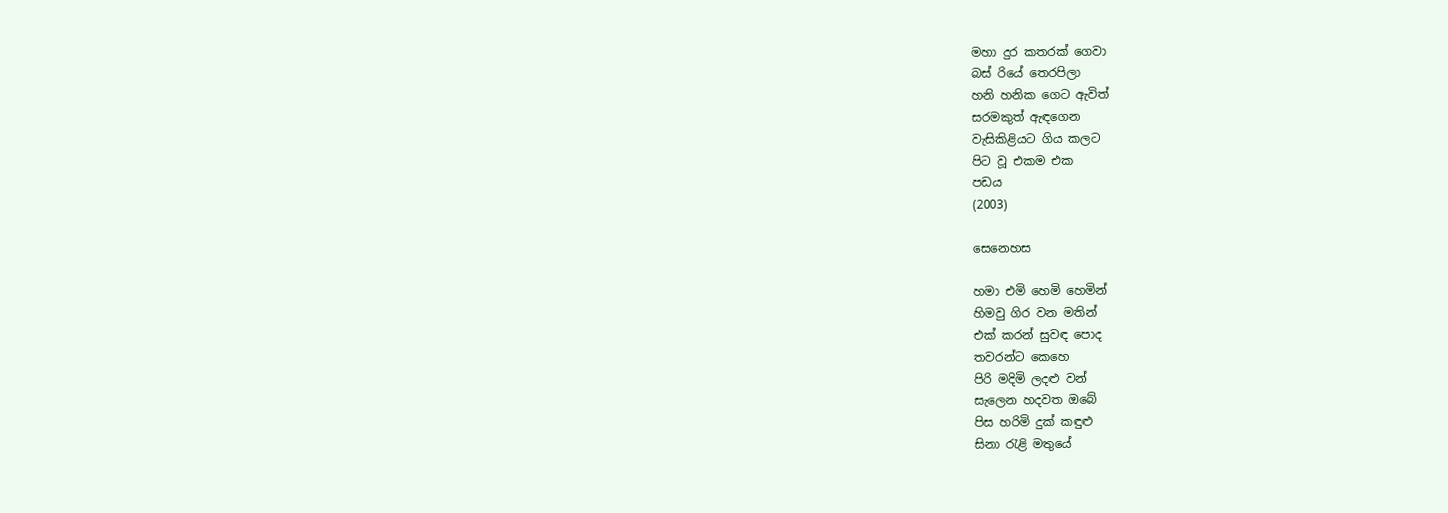මහා දුර කතරක් ගෙවා
බස් රියේ තෙරපිලා
හනි හනික ගෙට ඇවිත්
සරමකුත් ඇඳගෙන
වැසිකිළියට ගිය කලට
පිට වූ එකම එක
පඩය
(2003)

සෙනෙහස

හමා එමි හෙමි හෙමින්
හිමවු ගිර වන මතින්
එක් කරන් සුවඳ පොද
තවරන්ට කෙහෙ
පිරි මදිමි ලදළු වන්
සැලෙන හදවත ඔබේ
පිස හරිමි දුක් කඳුළු
සිනා රැළි මතුයේ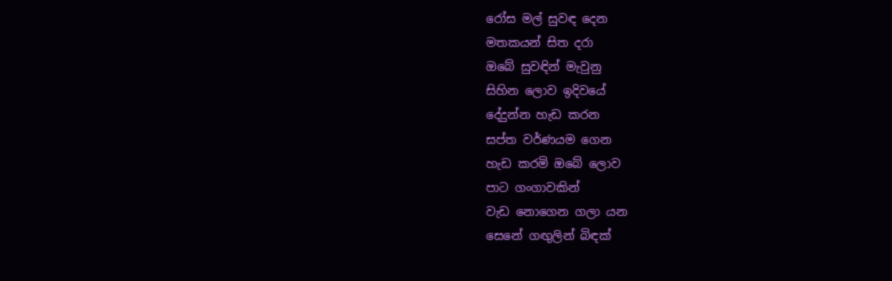රෝස මල් සුවඳ දෙන
මතකයන් සිත දරා
ඔබේ සුවඳින් මැවුනු
සිහින ලොව ඉදිවයේ
දේදුන්න හැඩ කරන
සප්ත වර්ණයම ගෙන
හැඩ කරමි ඔබේ ලොව
පාට ගංගාවකින්
වැඩ නොගෙන ගලා යන
සෙනේ ගඟුලින් බිඳක්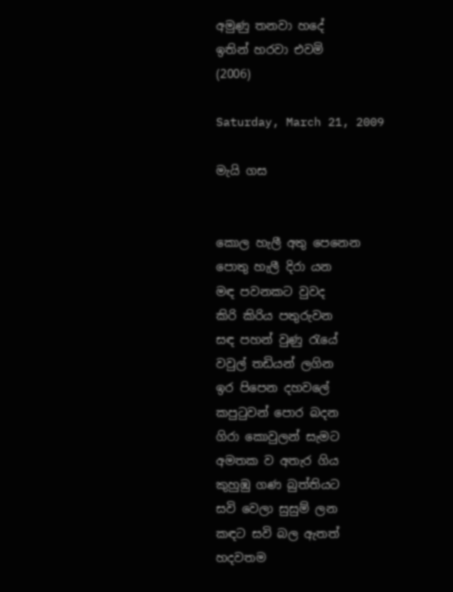අමුණු තනවා හදේ
ඉතින් හරවා එවමි
(2006)

Saturday, March 21, 2009

මැයි ගස


කොල හැලී අතු පෙනෙන
පොතු හැලී දිරා යන
මඳ පවනකට වුවද
කිරි කිරිය පතුරුවන
සඳ පහන් වුණු රැයේ
වවුල් තඩියන් ලගින
ඉර පිපෙන දහවලේ
කපුටුවන් පොර බදන
ගිරා කොවුලන් සැමට
අමතක ව අතැර ගිය
කුහුඹු ගණ බුත්තියට
සවි වෙලා සුසුම් ලන
කඳට සවි බල ඇතත්
හදවතම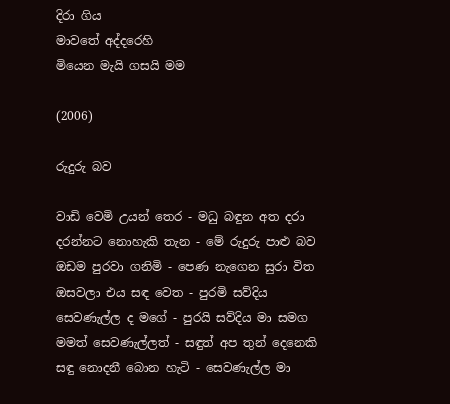දිරා ගිය
මාවතේ අද්දරෙහි
මියෙන මැයි ගසයි මම

(2006)

රුදුරු බව

වාඩි වෙමි උයන් තෙර - මධු බඳුන අත දරා
දරන්නට නොහැකි තැන - මේ රුදුරු පාළු බව
ඔඩම පුරවා ගනිමි - පෙණ නැගෙන සුරා විත
ඔසවලා එය සඳ වෙත - පුරමි සව්දිය
සෙවණැල්ල ද මගේ - පුරයි සව්දිය මා සමග
මමත් සෙවණැල්ලත් - සඳුත් අප තුන් දෙනෙකි
සඳු නොදනී බොන හැටි - සෙවණැල්ල මා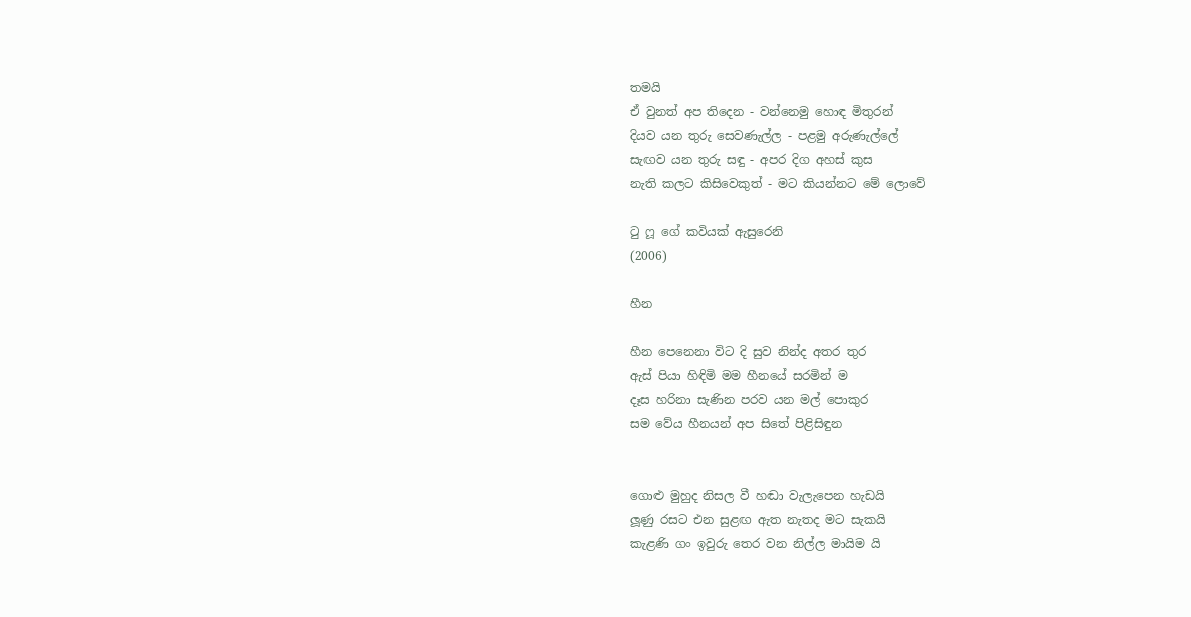තමයි
ඒ වුනත් අප තිදෙන - වන්නෙමු හොඳ මිතුරන්
දියව යන තුරු සෙවණැල්ල - පළමු අරුණැල්ලේ
සැඟව යන තුරු සඳු - අපර දිග අහස් කුස
නැති කලට කිසිවෙකුත් - මට කියන්නට මේ ලොවේ

ටු ෆූ ගේ කවියක් ඇසුරෙනි
(2006)

හීන

හීන පෙනෙනා විට දි සුව නින්ද අතර තුර
ඇස් පියා හිඳිමි මම හීනයේ සරමින් ම
දෑස හරිනා සැණින පරව යන මල් පොකුර
සම වේය හීනයන් අප සිතේ පිළිසිඳුන


ගොළු මුහුද නිසල වී හඬා වැලැපෙන හැඩයි
ලූණු රසට එන සුළඟ ඇත නැතද මට සැකයි
කැළණි ගං ඉවුරු තෙර වන නිල්ල මායිම යි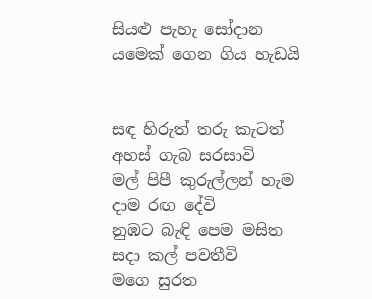සියළු පැහැ සෝදාන යමෙක් ගෙන ගිය හැඩයි


සඳ හිරුත් තරු කැටත් අහස් ගැබ සරසාවි
මල් පිපී කුරුල්ලන් හැම දාම රඟ දේවි
නුඹට බැඳි පෙම මසිත සදා කල් පවතීවි
මගෙ සුරත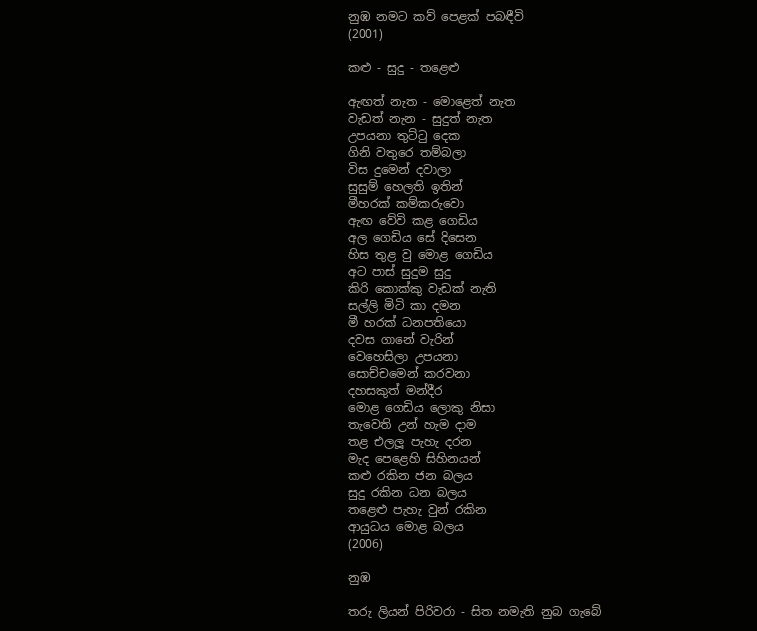නුඹ නමට කව් පෙළක් පබඳීවි
(2001)

කළු - සුදු - තළෙළු

ඇඟත් නැත - මොළෙත් නැත
වැඩත් නැන - සුදුත් නැත
උපයනා තුට්ටු දෙක
ගිනි වතුරෙ තම්බලා
විස දුමෙන් දවාලා
සුසුම් හෙලති ඉතින්
මීහරක් කම්කරුවො
ඇඟ වේවි කළ ගෙඩිය
අල ගෙඩිය සේ දිසෙන
හිස තුළ වු මොළ ගෙඩිය
අට පාස් සුදුම සුදු
කිරි කොක්කු වැඩක් නැති
සල්ලි මිටි කා දමන
මී හරක් ධනපතියො
දවස ගානේ වැරින්
වෙහෙසිලා උපයනා
සොච්චමෙන් කරවනා
දහසකුත් මන්දීර
මොළ ගෙඩිය ලොකු නිසා
තැවෙති උන් හැම දාම
තළ එලලූ පැහැ දරන
මැද පෙළෙහි සිහිනයන්
කළු රකින ජන බලය
සුදු රකින ධන බලය
තළෙළු පැහැ වුන් රකින
ආයුධය මොළ බලය
(2006)

නුඹ

තරු ලියන් පිරිවරා - සිත නමැති නුබ ගැබේ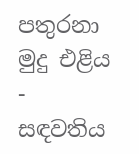පතුරනා මුදු එළිය - සඳවතිය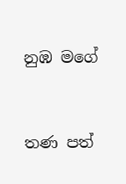නුඹ මගේ


තණ පත්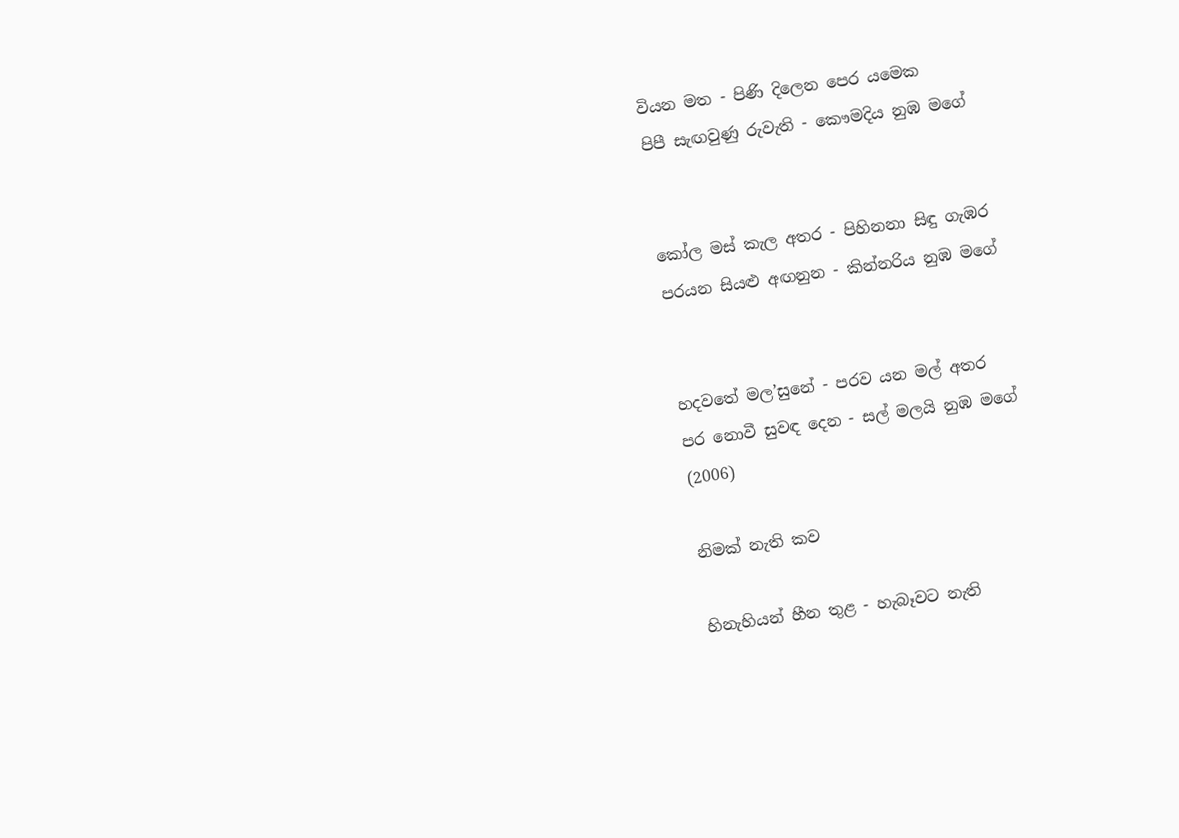වියන මත - පිණි දිලෙන පෙර යමෙක
පිපී සැඟවුණු රුවැති - කෞමදිය නුඹ මගේ


කෝල මස් කැල අතර - පිහිනනා සිඳු ගැඹර
පරයන සියළු අඟනුන - කින්නරිය නුඹ මගේ


හදවතේ මල’සුනේ - පරව යන මල් අතර
පර නොවී සුවඳ දෙන - සල් මලයි නුඹ මගේ
(2006)

නිමක් නැති කව

හිනැහියන් හීන තුළ - හැබෑවට නැති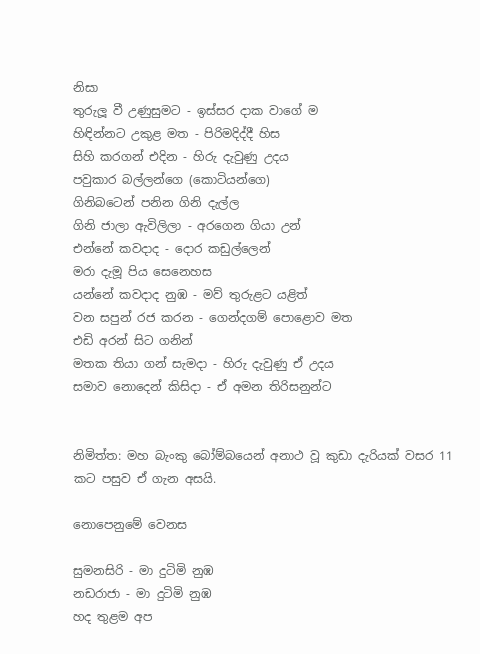නිසා
තුරුලූ වී උණුසුමට - ඉස්සර දාක වාගේ ම
හිඳින්නට උකුළ මත - පිරිමදිද්දී හිස
සිහි කරගන් එදින - හිරු දැවුණු උදය
පවුකාර බල්ලන්ගෙ (කොටියන්ගෙ)
ගිනිබටෙන් පනින ගිනි දැල්ල
ගිනි ජාලා ඇවිලිලා - අරගෙන ගියා උන්
එන්නේ කවදාද - දොර කඩුල්ලෙන්
මරා දැමූ පිය සෙනෙහස
යන්නේ කවදාද නුඹ - මව් තුරුළට යළිත්
වන සපුන් රජ කරන - ගෙන්දගම් පොළොව මත
එඩි අරන් සිට ගනින්
මතක තියා ගන් සැමදා - හිරු දැවුණු ඒ උදය
සමාව නොදෙන් කිසිදා - ඒ අමන තිරිසනුන්ට


නිමිත්ත: මහ බැංකු බෝම්බයෙන් අනාථ වූ කුඩා දැරියක් වසර 11 කට පසුව ඒ ගැන අසයි.

නොපෙනුමේ වෙනස

සුමනසිරි - මා දුටිමි නුඹ
නඩරාජා - මා දුටිමි නුඹ
හද තුළම අප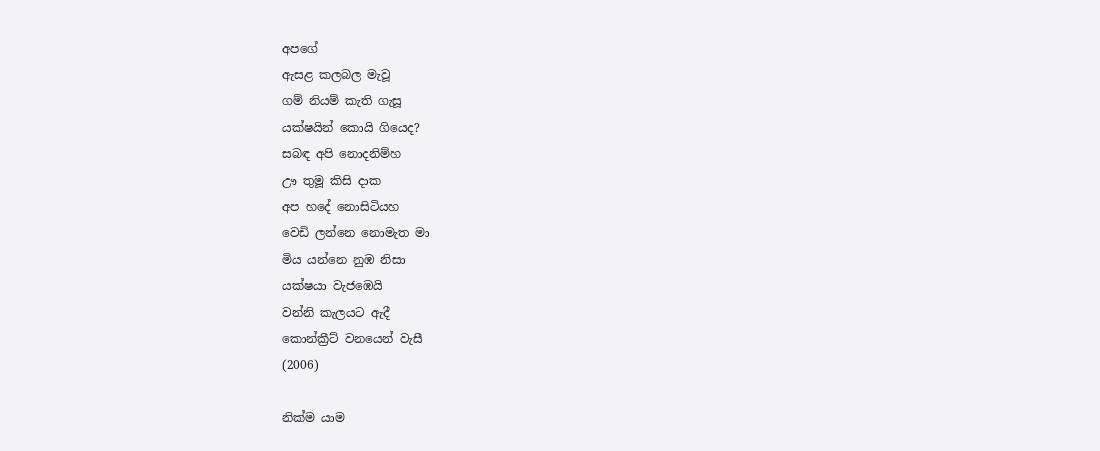අපගේ
ඇසළ කලබල මැවූ
ගම් නියම් කැති ගැසූ
යක්ෂයින් කොයි ගියෙද?
සබඳ අපි නොදනිම්හ
ඌ තුමූ කිසි දාක
අප හදේ නොසිටියහ
වෙඩි ලන්නෙ නොමැත මා
මිය යන්නෙ නුඹ නිසා
යක්ෂයා වැජඹෙයි
වන්නි කැලයට ඇදී
කොන්ක්‍රීට් වනයෙන් වැසී
(2006)

නික්ම යාම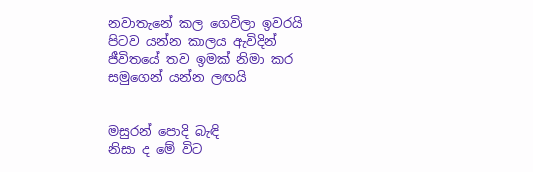නවාතැනේ කල ගෙවිලා ඉවරයි
පිටව යන්න කාලය ඇවිදින්
ජීවිතයේ තව ඉමක් නිමා කර
සමුගෙන් යන්න ලඟයි


මසුරන් පොදි බැඳි
නිසා ද මේ විට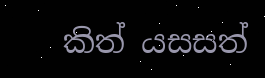කිත් යසසත්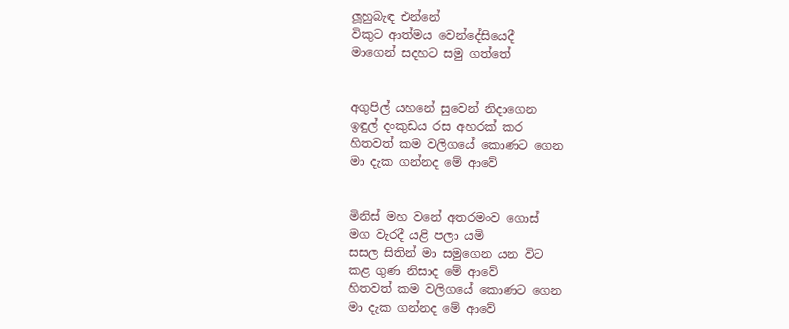ලූහුබැඳ එන්නේ
විකුට ආත්මය වෙන්දේසියෙදී
මාගෙන් සදහට සමු ගත්තේ


අගුපිල් යහනේ සුවෙන් නිදාගෙන
ඉඳුල් දංකුඩය රස අහරක් කර
හිතවත් කම වලිගයේ කොණට ගෙන
මා දැක ගන්නද මේ ආවේ


මිනිස් මහ වනේ අතරමංව ගොස්
මග වැරදී යළි පලා යමි
සසල සිතින් මා සමුගෙන යන විට
කළ ගුණ නිසාද මේ ආවේ
හිතවත් කම වලිගයේ කොණට ගෙන
මා දැක ගන්නද මේ ආවේ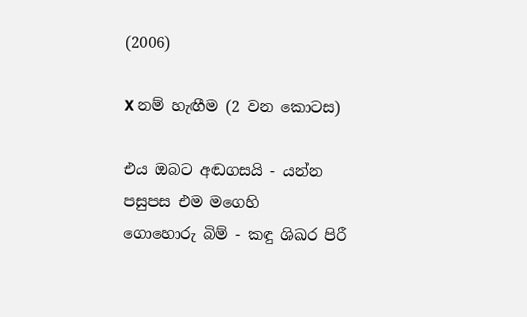(2006)

X නම් හැඟීම (2 වන කොටස)

එය ඔබට අඬගසයි - යන්න පසුපස එම මගෙහි
ගොහොරු බිම් - කඳු ශිඛර පිරී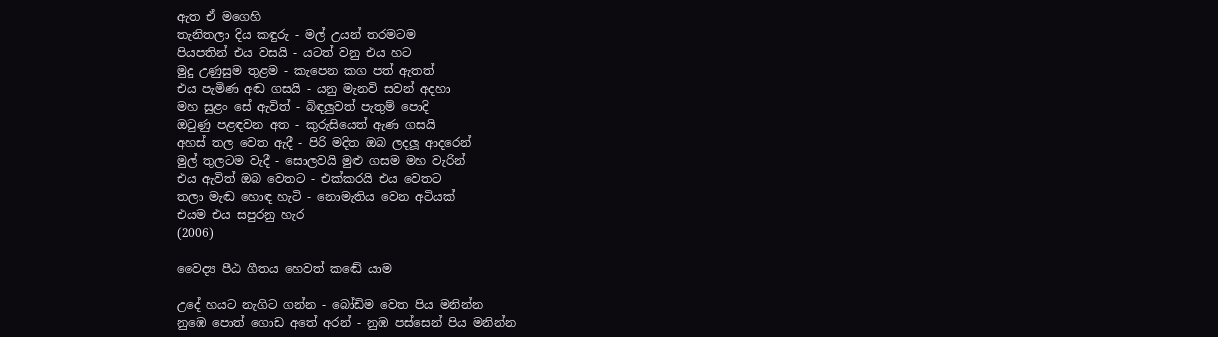ඇත ඒ මගෙහි
තැනිතලා දිය කඳුරු - මල් උයන් තරමටම
පියපතින් එය වසයි - යටත් වනු එය හට
මුදු උණුසුම තුළම - කැපෙන කග පත් ඇතත්
එය පැමිණ අඬ ගසයි - යනු මැනවි සවන් අදහා
මහ සුළං සේ ඇවිත් - බිඳලුවත් පැතුම් පොදි
ඔටුණු පළඳවන අත - කුරුසියෙත් ඇණ ගසයි
අහස් තල වෙත ඇදී - පිරි මදිත ඔබ ලදලූ ආදරෙන්
මුල් තුලටම වැදී - සොලවයි මුළු ගසම මහ වැරින්
එය ඇවිත් ඔබ වෙතට - එක්කරයි එය වෙතට
තලා මැඬ හොඳ හැටි - නොමැතිය වෙන අටියක්
එයම එය සපුරනු හැර
(2006)

වෛද්‍ය පීඨ ගීතය හෙවත් කඬේ යාම

උදේ හයට නැගිට ගන්න - බෝඩිම වෙත පිය මනින්න
නුඹෙ පොත් ගොඩ අතේ අරන් - නුඹ පස්සෙන් පිය මනින්න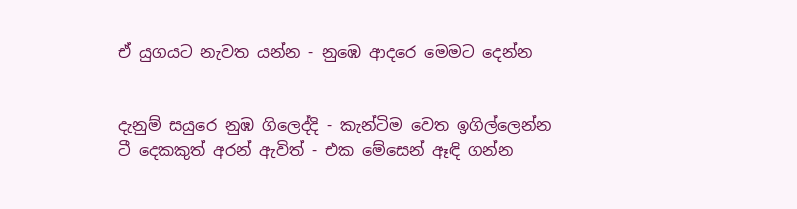ඒ යුගයට නැවත යන්න - නුඹෙ ආදරෙ මෙමට දෙන්න


දැනුම් සයුරෙ නුඹ ගිලෙද්දි - කැන්ටිම වෙත ඉගිල්ලෙන්න
ටී දෙකකුත් අරන් ඇවිත් - එක මේසෙන් ඈඳි ගන්න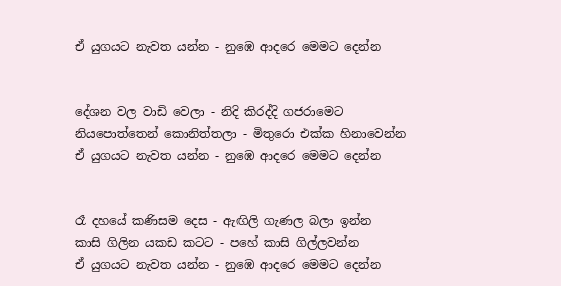ඒ යුගයට නැවත යන්න - නුඹෙ ආදරෙ මෙමට දෙන්න


දේශන වල වාඩි වෙලා - නිදි කිරද්දි ගජරාමෙට
නියපොත්තෙන් කොනිත්තලා - මිතුරො එක්ක හිනාවෙන්න
ඒ යුගයට නැවත යන්න - නුඹෙ ආදරෙ මෙමට දෙන්න


රෑ දහයේ කණිසම දෙස - ඇඟිලි ගැණල බලා ඉන්න
කාසි ගිලින යකඩ කටට - පහේ කාසි ගිල්ලවන්න
ඒ යුගයට නැවත යන්න - නුඹෙ ආදරෙ මෙමට දෙන්න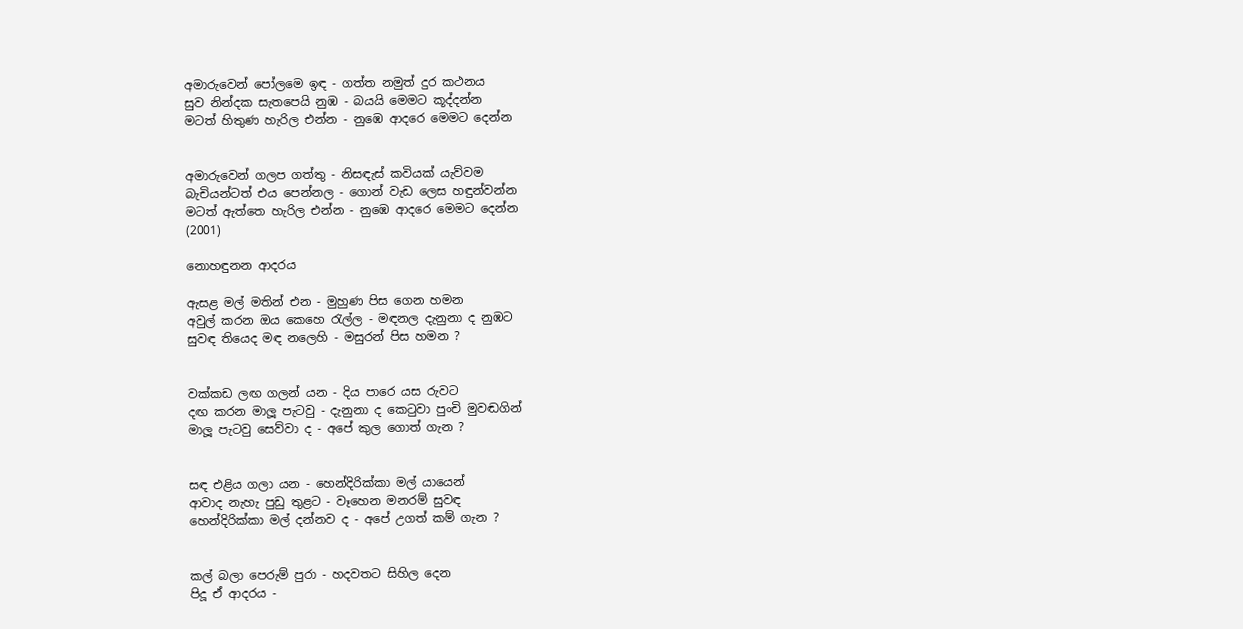අමාරුවෙන් පෝලමෙ ඉඳ - ගත්ත නමුත් දුර කථනය
සුව නින්දක සැතපෙයි නුඹ - බයයි මෙමට කූද්දන්න
මටත් හිතුණ හැරිල එන්න - නුඹෙ ආදරෙ මෙමට දෙන්න


අමාරුවෙන් ගලප ගත්තු - නිසඳැස් කවියක් යැව්වම
බැචියන්ටත් එය පෙන්නල - ගොන් වැඩ ලෙස හඳුන්වන්න
මටත් ඇත්තෙ හැරිල එන්න - නුඹෙ ආදරෙ මෙමට දෙන්න
(2001)

නොහඳුනන ආදරය

ඇසළ මල් මතින් එන - මුහුණ පිස ගෙන හමන
අවුල් කරන ඔය කෙහෙ රැල්ල - මඳනල දැනුනා ද නුඹට
සුවඳ තියෙද මඳ නලෙහි - මසුරන් පිස හමන ?


වක්කඩ ලඟ ගලන් යන - දිය පාරෙ යස රුවට
දඟ කරන මාලූ පැටවු - දැනුනා ද කෙටුවා පුංචි මුවඬගින්
මාලූ පැටවු සෙව්වා ද - අපේ කුල ගොත් ගැන ?


සඳ එළිය ගලා යන - හෙන්දිරික්කා මල් යායෙන්
ආවාද නැහැ පුඩු තුළට - වෑහෙන මනරම් සුවඳ
හෙන්දිරික්කා මල් දන්නව ද - අපේ උගත් කම් ගැන ?


කල් බලා පෙරුම් පුරා - හදවතට සිහිල දෙන
පිදූ ඒ ආදරය -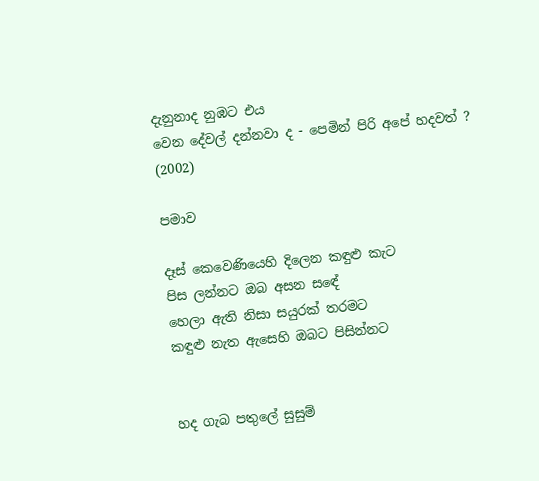දැනුනාද නුඹට එය
වෙන දේවල් දන්නවා ද - පෙමින් පිරි අපේ හදවත් ?
(2002)

පමාව

දෑස් කෙවෙණියෙහි දිලෙන කඳුළු කැට
පිස ලන්නට ඔබ අසන සඳේ
හෙලා ඇති නිසා සයුරක් තරමට
කඳුළු නැත ඇසෙහි ඔබට පිසින්නට


හද ගැබ පතුලේ සුසුම්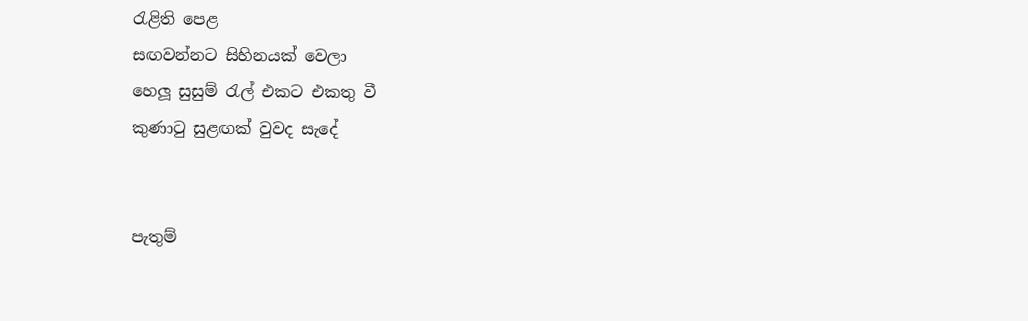රැළිති පෙළ
සඟවන්නට සිහිනයක් වෙලා
හෙලූ සුසුම් රැල් එකට එකතු වී
කුණාටු සුළඟක් වුවද සැදේ


පැතුම්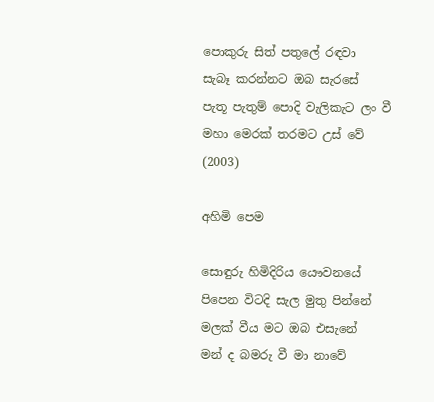පොකුරු සිත් පතුලේ රඳවා
සැබෑ කරන්නට ඔබ සැරසේ
පැතූ පැතුම් පොදි වැලිකැට ලං වී
මහා මෙරක් තරමට උස් වේ
(2003)

අහිමි පෙම

සොඳුරු හිමිදිරිය යෞවනයේ
පිපෙන විටදි සැල මුතු පින්නේ
මලක් වීය මට ඔබ එසැනේ
මන් ද බමරු වී මා නාවේ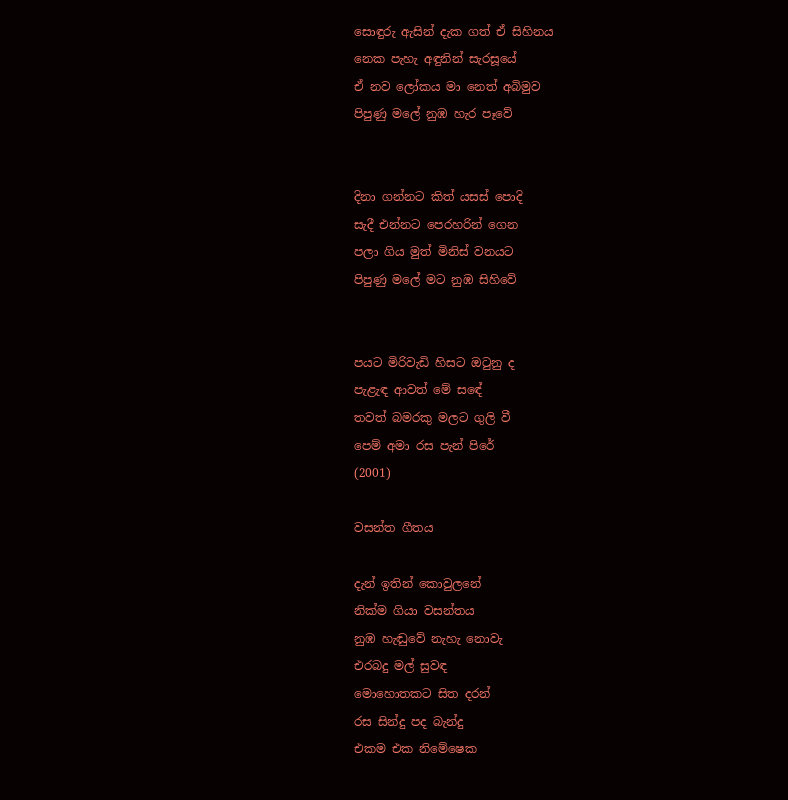සොඳුරු ඇසින් දැක ගත් ඒ සිහිනය
නෙක පැහැ අඳුනින් සැරසූයේ
ඒ නව ලෝකය මා නෙත් අබිමුව
පිපුණු මලේ නුඹ හැර පෑවේ


දිනා ගන්නට කිත් යසස් පොදි
සැදී එන්නට පෙරහරින් ගෙන
පලා ගිය මුත් මිනිස් වනයට
පිපුණු මලේ මට නුඹ සිහිවේ


පයට මිරිවැඩි හිසට ඔටුනු ද
පැළැඳ ආවත් මේ සඳේ
තවත් බමරකු මලට ගුලි වී
පෙම් අමා රස පැන් පිරේ
(2001)

වසන්ත ගීතය

දැන් ඉතින් කොවුලනේ
නික්ම ගියා වසන්තය
නුඹ හැඬුවේ නැහැ නොවැ
එරබදු මල් සුවඳ
මොහොතකට සිත දරන්
රස සින්දු පද බැන්දු
එකම එක නිමේෂෙක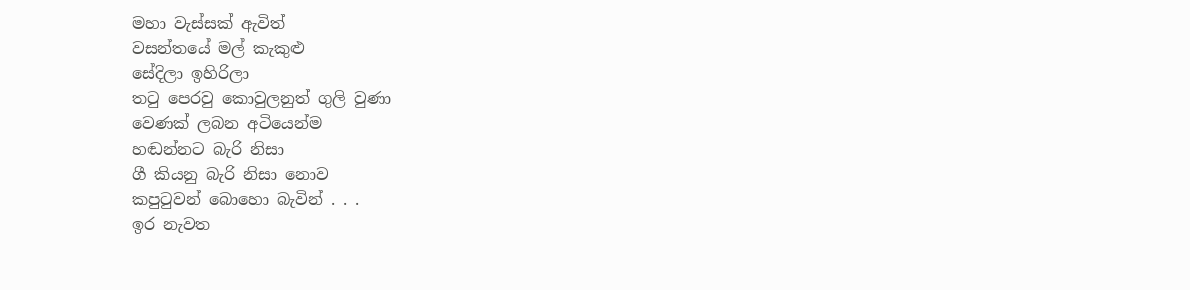මහා වැස්සක් ඇවිත්
වසන්තයේ මල් කැකුළු
සේදිලා ඉහිරිලා
තටු පෙරවු කොවුලනුත් ගුලි වුණා
වෙණක් ලබන අටියෙන්ම
හඬන්නට බැරි නිසා
ගී කියනු බැරි නිසා නොව
කපුටුවන් බොහො බැවින් . . .
ඉර නැවත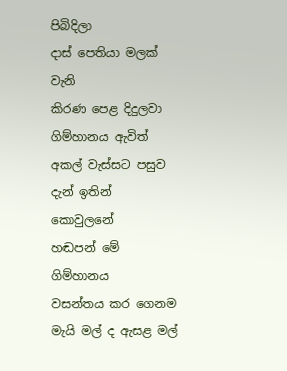පිබිදිලා
දාස් පෙතියා මලක් වැනි
කිරණ පෙළ දිදුලවා
ගිම්හානය ඇවිත්
අකල් වැස්සට පසුව
දැන් ඉතින් කොවුලනේ
හඬපන් මේ ගිම්හානය
වසන්තය කර ගෙනම
මැයි මල් ද ඇසළ මල්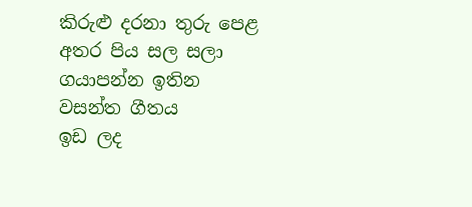කිරුළු දරනා තුරු පෙළ
අතර පිය සල සලා
ගයාපන්න ඉතින
වසන්ත ගීතය
ඉඩ ලද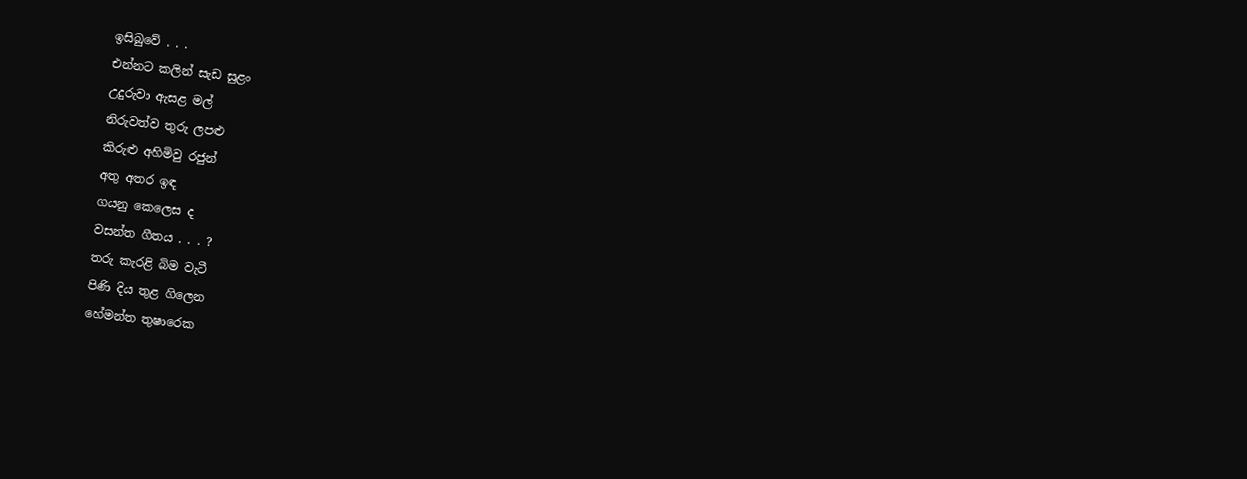ඉසිබුවේ . . .
එන්නට කලින් සැඩ සුළං
උදුරුවා ඇසළ මල්
නිරුවත්ව තුරු ලපළු
කිරුළු අහිමිවු රජුන්
අතු අතර ඉඳ
ගයනු කෙලෙස ද
වසන්ත ගීතය . . . ?
තරු කැරළි බිම වැටී
පිණි දිය තුළ ගිලෙන
හේමන්ත තුෂාරෙක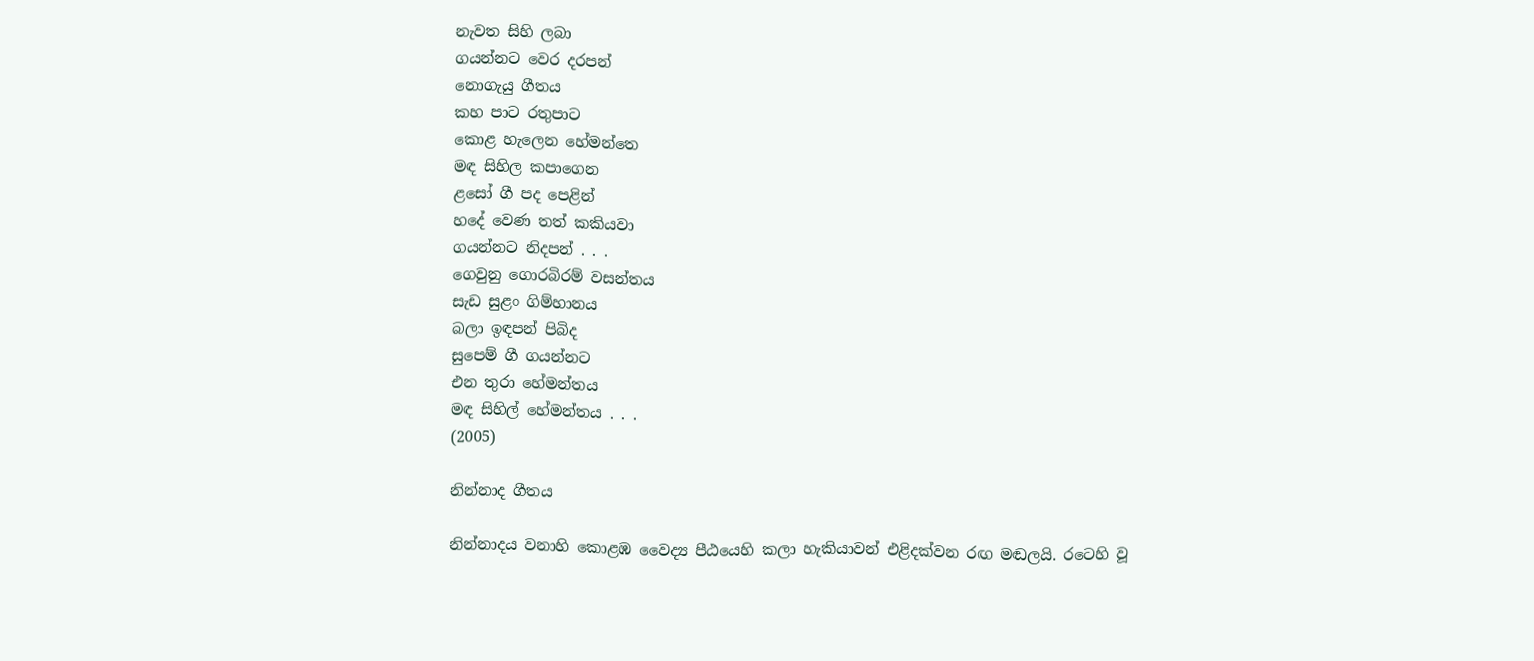නැවත සිහි ලබා
ගයන්නට වෙර දරපන්
නොගැයු ගීතය
කහ පාට රතුපාට
කොළ හැලෙන හේමන්තෙ
මඳ සිහිල කපාගෙන
ළසෝ ගී පද පෙළින්
හදේ වෙණ තත් කකියවා
ගයන්නට නිදපන් . . .
ගෙවුනු ගොරබිරම් වසන්තය
සැඩ සුළං ගිම්හානය
බලා ඉඳපන් පිබිද
සුපෙම් ගී ගයන්නට
එන තුරා හේමන්තය
මඳ සිහිල් හේමන්තය . . .
(2005)

නින්නාද ගීතය

නින්නාදය වනාහි කොළඹ වෛද්‍ය පීඨයෙහි කලා හැකියාවන් එළිදක්වන රඟ මඬලයි. රටෙහි වූ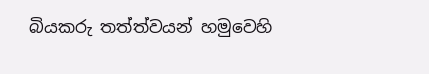බියකරු තත්ත්වයන් හමුවෙහි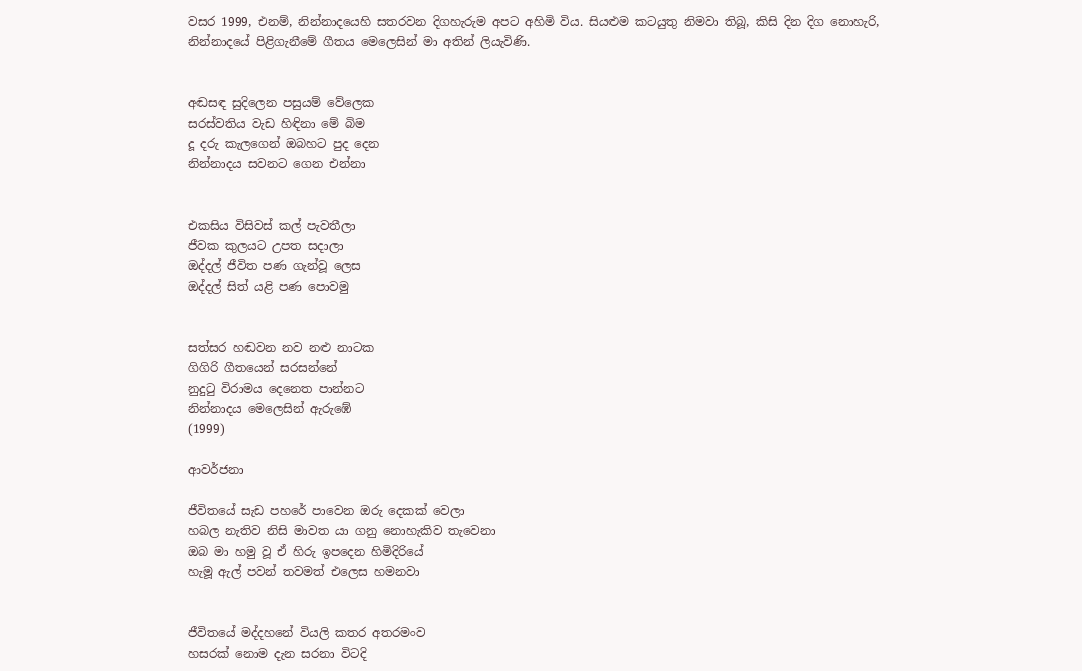වසර 1999, එනම්, නින්නාදයෙහි සතරවන දිගහැරුම අපට අහිමි විය. සියළුම කටයුතු නිමවා තිබූ, කිසි දින දිග නොහැරි, නින්නාදයේ පිළිගැනීමේ ගීතය මෙලෙසින් මා අතින් ලියැවිණි.


අඬසඳ සුදිලෙන පසුයම් වේලෙක
සරස්වතිය වැඩ හිඳිනා මේ බිම
දූ දරු කැලගෙන් ඔබහට පුද දෙන
නින්නාදය සවනට ගෙන එන්නා


එකසිය විසිවස් කල් පැවතීලා
ජීවක කුලයට උපත සදාලා
ඔද්දල් ජීවිත පණ ගැන්වූ ලෙස
ඔද්දල් සිත් යළි පණ පොවමු


සත්සර හඬවන නව නළු නාටක
ගිගිරි ගීතයෙන් සරසන්නේ
නුදුටු විරාමය දෙනෙත පාන්නට
නින්නාදය මෙලෙසින් ඇරුඹේ
(1999)

ආවර්ජනා

ජීවිතයේ සැඩ පහරේ පාවෙන ඔරු දෙකක් වෙලා
හබල නැතිව නිසි මාවත යා ගනු නොහැකිව තැවෙනා
ඔබ මා හමු වූ ඒ හිරු ඉපදෙන හිමිදිරියේ
හැමූ ඇල් පවන් තවමත් එලෙස හමනවා


ජීවිතයේ මද්දහනේ වියලි කතර අතරමංව
හසරක් නොම දැන සරනා විටදි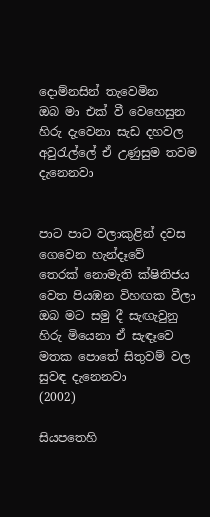දොම්නසින් තැවෙමින
ඔබ මා එක් වී වෙහෙසුන හිරු දැවෙනා සැඩ දහවල
අවුරැල්ලේ ඒ උණුසුම තවම දැනෙනවා


පාට පාට වලාකුළින් දවස ගෙවෙන හැන්දෑවේ
තෙරක් නොමැති ක්ෂිතිජය වෙත පියඹන විහඟක වීලා
ඔබ මට සමු දී සැඟැවුනු හිරු මියෙනා ඒ සැඳෑවෙ
මතක පොතේ සිතුවම් වල සුවඳ දැනෙනවා
(2002)

සියපතෙහි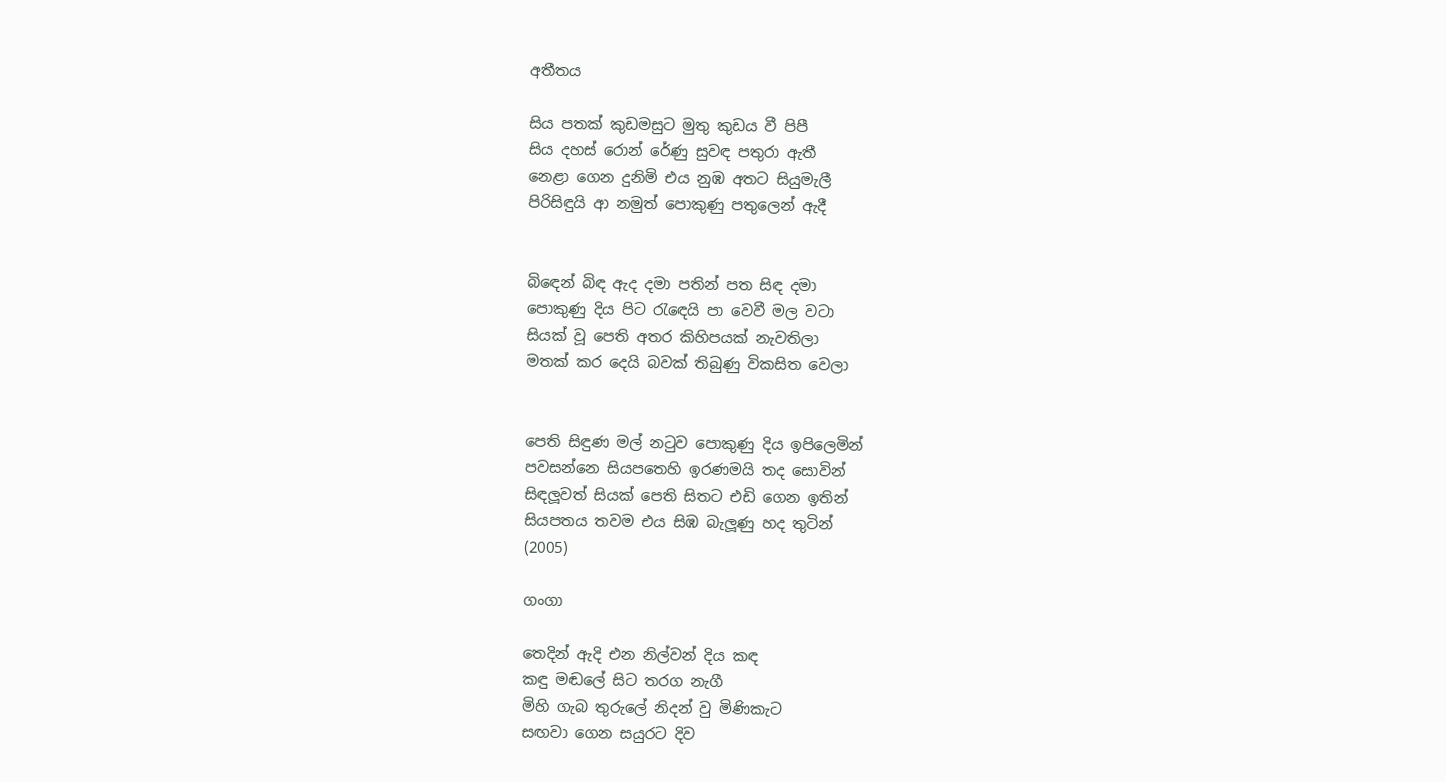අතීතය

සිය පතක් කුඩමසුට මුතු කුඩය වී පිපී
සිය දහස් රොන් රේණු සුවඳ පතුරා ඇතී
නෙළා ගෙන දුනිමි එය නුඹ අතට සියුමැලී
පිරිසිඳුයි ආ නමුත් පොකුණු පතුලෙන් ඇදී


බිඳෙන් බිඳ ඇද දමා පතින් පත සිඳ දමා
පොකුණු දිය පිට රැඳෙයි පා වෙවී මල වටා
සියක් වූ පෙති අතර කිහිපයක් නැවතිලා
මතක් කර දෙයි බවක් තිබුණු විකසිත වෙලා


පෙති සිඳුණ මල් නටුව පොකුණු දිය ඉපිලෙමින්
පවසන්නෙ සියපතෙහි ඉරණමයි තද සොවින්
සිඳලූවත් සියක් පෙති සිතට එඩි ගෙන ඉතින්
සියපතය තවම එය සිඹ බැලූණු හද තුටින්
(2005)

ගංගා

තෙදින් ඇදි එන නිල්වන් දිය කඳ
කඳු මඬලේ සිට තරග නැගී
මිහි ගැබ තුරුලේ නිදන් වු මිණිකැට
සඟවා ගෙන සයුරට දිව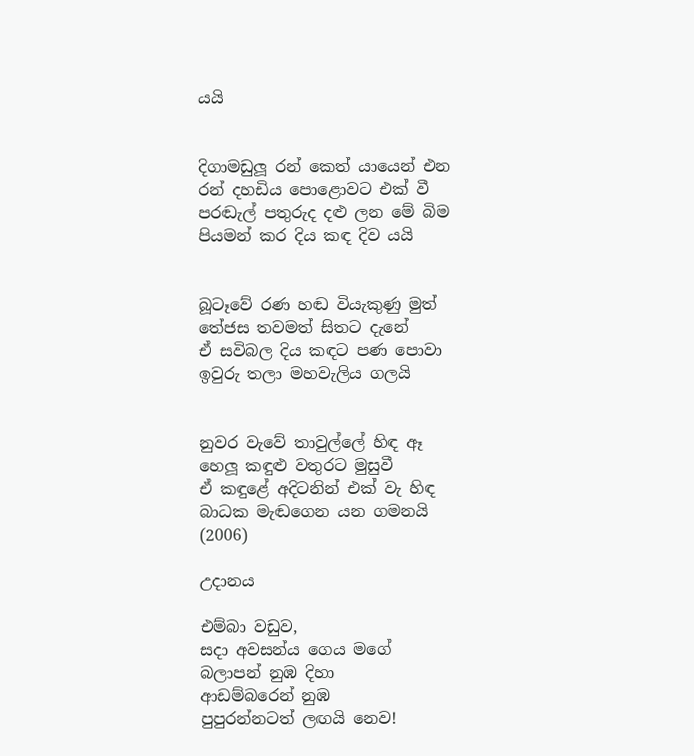යයි


දිගාමඩුලූ රන් කෙත් යායෙන් එන
රන් දහඩිය පොළොවට එක් වී
පරඬැල් පතුරුද දළු ලන මේ බිම
පියමන් කර දිය කඳ දිව යයි


බූටෑවේ රණ හඬ වියැකුණු මුත්
තේජස තවමත් සිතට දැනේ
ඒ සවිබල දිය කඳට පණ පොවා
ඉවුරු තලා මහවැලිය ගලයි


නුවර වැවේ තාවුල්ලේ හිඳ ඈ
හෙලූ කඳුළු වතුරට මුසුවී
ඒ කඳුළේ අදිටනින් එක් වැ හිඳ
බාධක මැඬගෙන යන ගමනයි
(2006)

උදානය

එම්බා වඩුව,
සදා අවසන්ය ගෙය මගේ
බලාපන් නුඹ දිහා
ආඩම්බරෙන් නුඹ
පුපුරන්නටත් ලඟයි නෙව!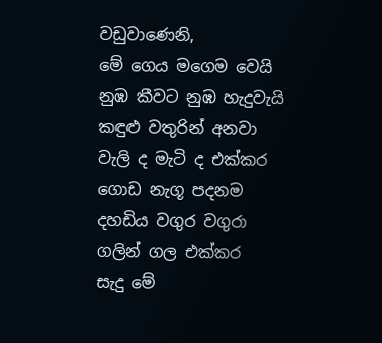වඩුවාණෙනි,
මේ ගෙය මගෙම වෙයි
නුඹ කීවට නුඹ හැදුවැයි
කඳුළු වතුරින් අනවා
වැලි ද මැටි ද එක්කර
ගොඩ නැගූ පදනම
දහඩිය වගුර වගුරා
ගලින් ගල එක්කර
සැදු මේ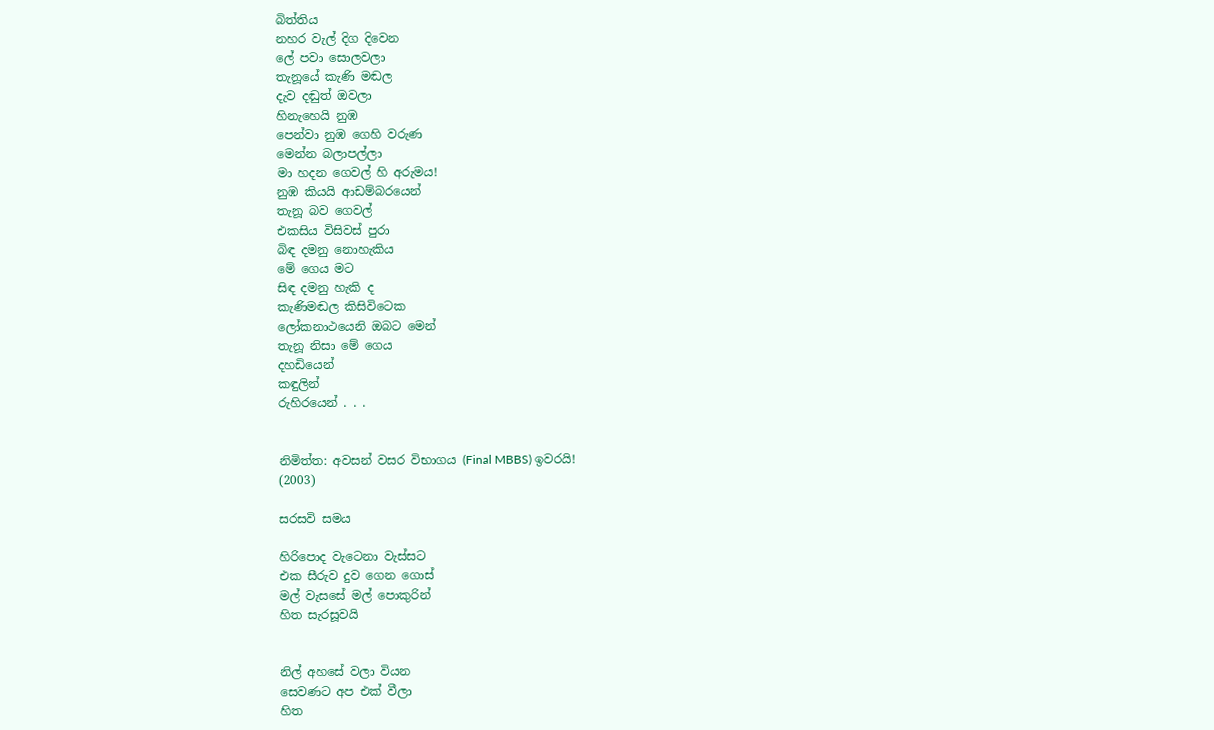බිත්තිය
නහර වැල් දිග දිවෙන
ලේ පවා සොලවලා
තැනූයේ කැණි මඬල
දැව දඬුත් ඔවලා
හිනැහෙයි නුඹ
පෙන්වා නුඹ ගෙහි වරුණ
මෙන්න බලාපල්ලා
මා හදන ගෙවල් හි අරුමය!
නුඹ කියයි ආඩම්බරයෙන්
තැනූ බව ගෙවල්
එකසිය විසිවස් පුරා
බිඳ දමනු නොහැකිය
මේ ගෙය මට
සිඳ දමනු හැකි ද
කැණිමඬල කිසිවිටෙක
ලෝකනාථයෙනි ඔබට මෙන්
තැනූ නිසා මේ ගෙය
දහඩියෙන්
කඳුලින්
රුහිරයෙන් . . .


නිමිත්ත: අවසන් වසර විභාගය (Final MBBS) ඉවරයි!
(2003)

සරසවි සමය

හිරිපොද වැටෙනා වැස්සට
එක සීරුව දුව ගෙන ගොස්
මල් වැසසේ මල් පොකුරින්
හිත සැරසූවයි


නිල් අහසේ වලා වියන
සෙවණට අප එක් වීලා
හිත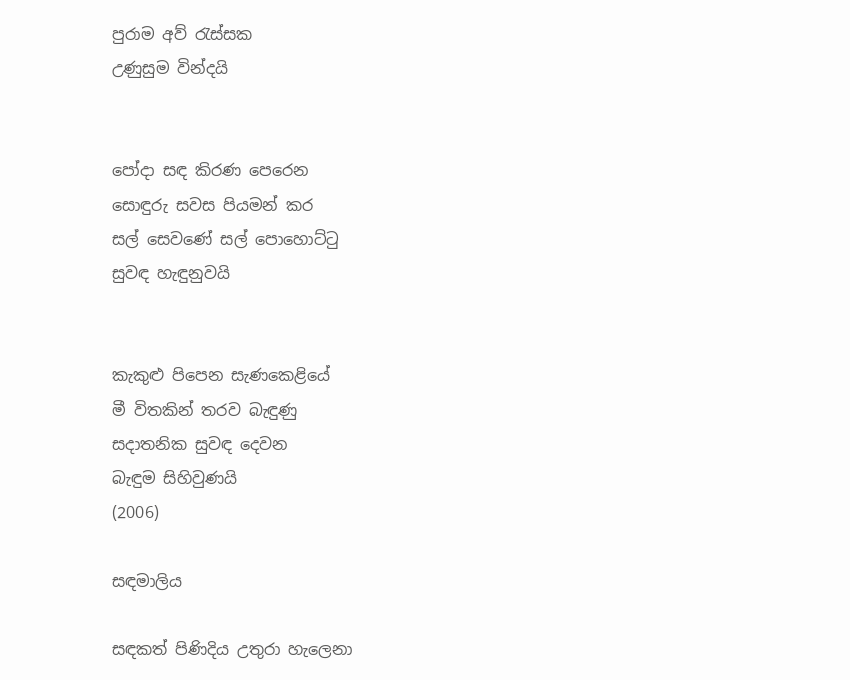පුරාම අව් රැස්සක
උණුසුම වින්දයි


පෝදා සඳ කිරණ පෙරෙන
සොඳුරු සවස පියමන් කර
සල් සෙවණේ සල් පොහොට්ටු
සුවඳ හැඳුනුවයි


කැකුළු පිපෙන සැණකෙළියේ
මී විතකින් තරව බැඳුණු
සදාතනික සුවඳ දෙවන
බැඳුම සිහිවුණයි
(2006)

සඳමාලිය

සඳකත් පිණිදිය උතුරා හැලෙනා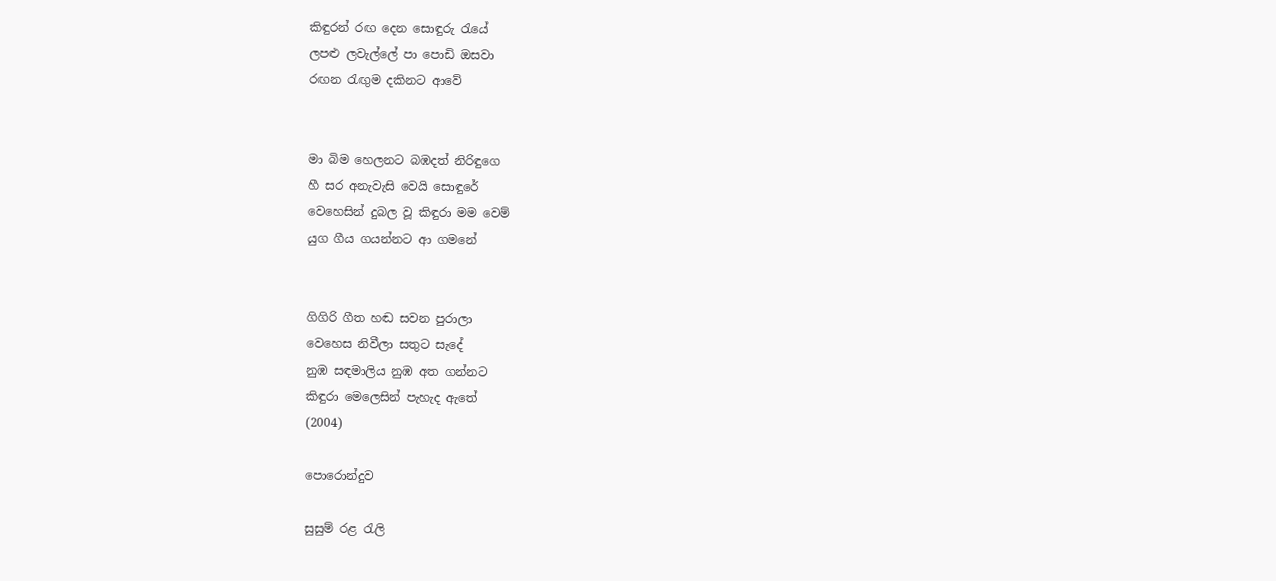කිඳුරන් රඟ දෙන සොඳුරු රැයේ
ලපළු ලවැල්ලේ පා පොඩි ඔසවා
රඟන රැඟුම දකිනට ආවේ


මා බිම හෙලනට බඹදත් නිරිඳුගෙ
හී සර අනැවැසි වෙයි සොඳුරේ
වෙහෙසින් දුබල වූ කිඳුරා මම වෙම්
යුග ගීය ගයන්නට ආ ගමනේ


ගිගිරි ගීත හඬ සවන පුරාලා
වෙහෙස නිවීලා සතුට සැදේ
නුඹ සඳමාලිය නුඹ අත ගන්නට
කිඳුරා මෙලෙසින් පැහැද ඇතේ
(2004)

පොරොන්දුව

සුසුම් රළ රැලි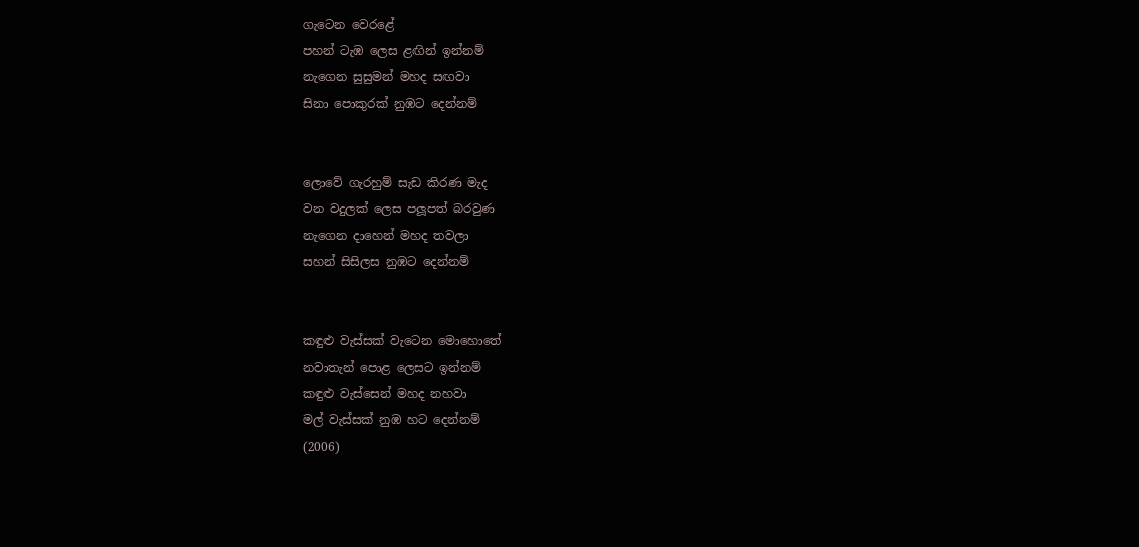ගැටෙන වෙරළේ
පහන් ටැඹ ලෙස ළඟින් ඉන්නම්
නැගෙන සුසුමන් මහද සඟවා
සිනා පොකුරක් නුඹට දෙන්නම්


ලොවේ ගැරහුම් සැඩ කිරණ මැද
වන වදුලක් ලෙස පලූපත් බරවුණ
නැගෙන දාහෙන් මහද තවලා
සහන් සිසිලස නුඹට දෙන්නම්


කඳුළු වැස්සක් වැටෙන මොහොතේ
නවාතැන් පොළ ලෙසට ඉන්නම්
කඳුළු වැස්සෙන් මහද නහවා
මල් වැස්සක් නුඹ හට දෙන්නම්
(2006)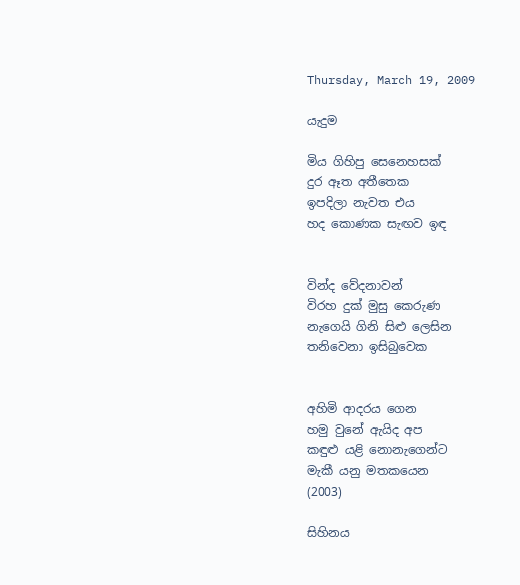Thursday, March 19, 2009

යැදුම

මිය ගිහිපු සෙනෙහසක්
දුර ඈත අතීතෙක
ඉපදිලා නැවත එය
හද කොණක සැඟව ඉඳ


වින්ද වේදනාවන්
විරහ දුක් මුසු කෙරුණ
නැගෙයි ගිනි සිළු ලෙසින
තනිවෙනා ඉසිබුවෙක


අහිමි ආදරය ගෙන
හමු වුනේ ඇයිද අප
කඳුළු යළි නොනැගෙන්ට
මැකී යනු මතකයෙන
(2003)

සිහිනය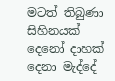මටත් තිබුණා සිහිනයක්
දෙනෝ දාහක් දෙනා මැද්දේ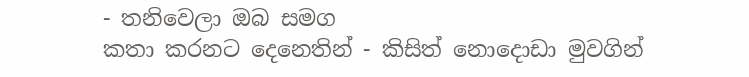- තනිවෙලා ඔබ සමග
කතා කරනට දෙනෙතින් - කිසිත් නොදොඩා මුවගින්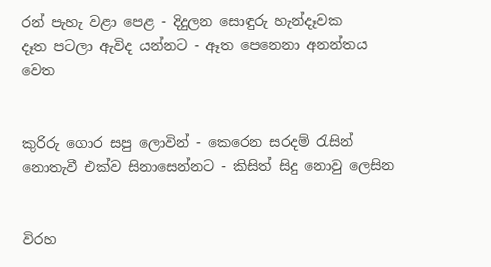රන් පැහැ වළා පෙළ - දිදුලන සොඳුරු හැන්දෑවක
දෑත පටලා ඇවිද යන්නට - ඈත පෙනෙනා අනන්තය වෙත


කුරිරු ගොර සපු ලොවින් - කෙරෙන සරදම් රැසින්
නොතැවී එක්ව සිනාසෙන්නට - කිසිත් සිදු නොවු ලෙසින


විරහ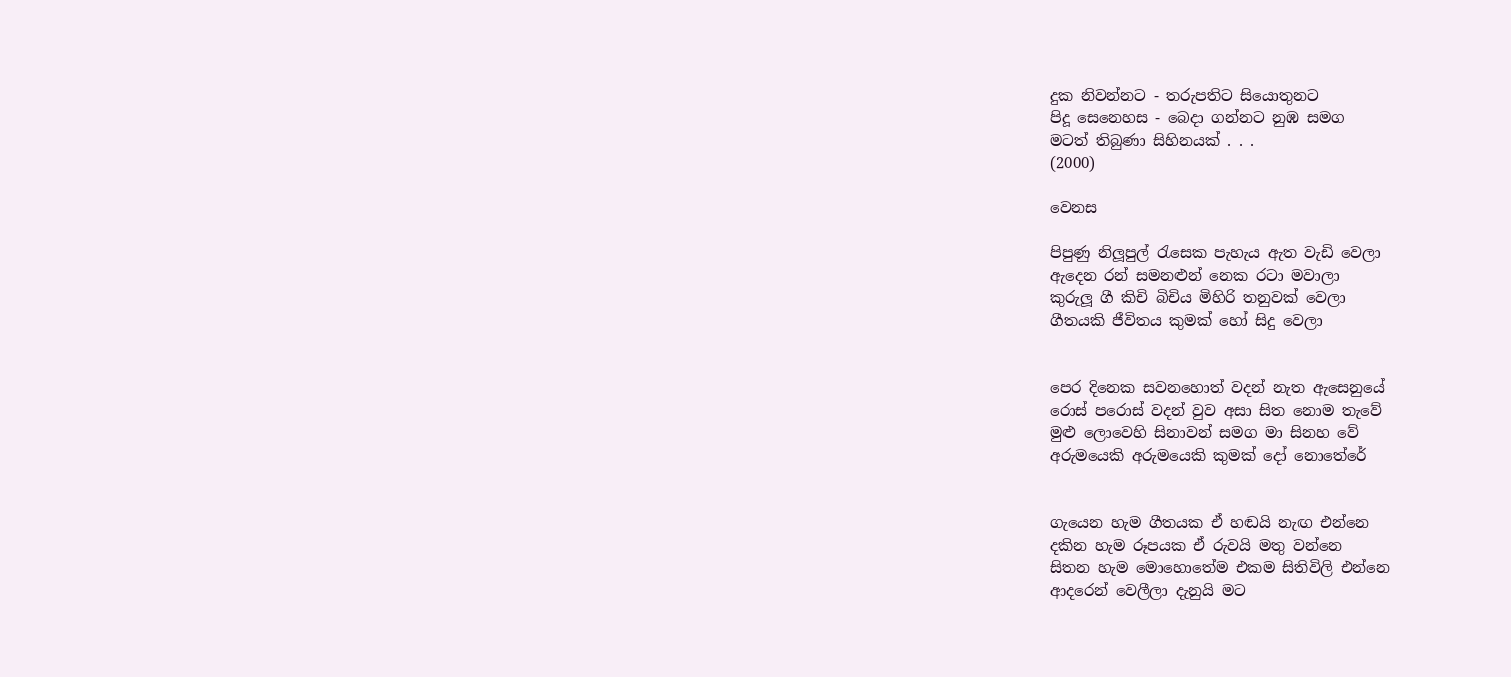දුක නිවන්නට - තරුපතිට සියොතුනට
පිදූ සෙනෙහස - බෙදා ගන්නට නුඹ සමග
මටත් තිබුණා සිහිනයක් . . .
(2000)

වෙනස

පිපුණු නිලූපුල් රැසෙක පැහැය ඇත වැඩි වෙලා
ඇදෙන රන් සමනළුන් නෙක රටා මවාලා
කුරුලූ ගී කිචි බිචිය මිහිරි තනුවක් වෙලා
ගීතයකි ජීවිතය කුමක් හෝ සිදු වෙලා


පෙර දිනෙක සවනහොත් වදන් නැත ඇසෙනුයේ
රොස් පරොස් වදන් වුව අසා සිත නොම තැවේ
මුළු ලොවෙහි සිනාවන් සමග මා සිනහ වේ
අරුමයෙකි අරුමයෙකි කුමක් දෝ නොතේරේ


ගැයෙන හැම ගීතයක ඒ හඬයි නැඟ එන්නෙ
දකින හැම රූපයක ඒ රුවයි මතු වන්නෙ
සිතන හැම මොහොතේම එකම සිතිවිලි එන්නෙ
ආදරෙන් වෙලීලා දැනුයි මට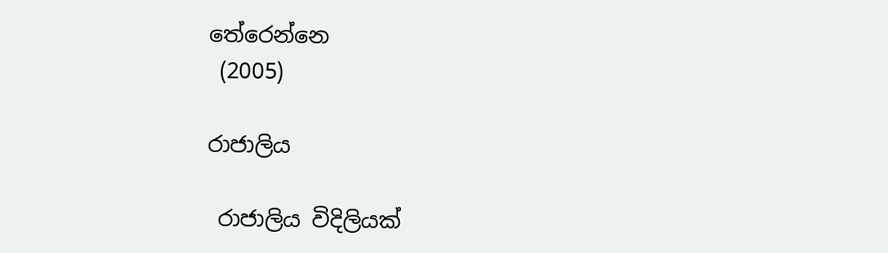තේරෙන්නෙ
 (2005)

රාජාලිය

 රාජාලිය විදිලියක්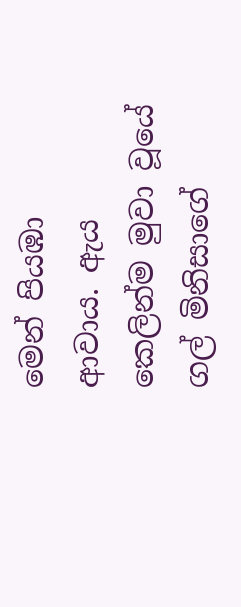මෙන් පියඹා ආවාය. ඇය කෙලින්ම මුවා වූයේ ගල් මිනිසාගේ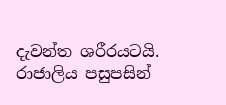දැවන්ත ශරීරයටයි. රාජාලිය පසුපසින්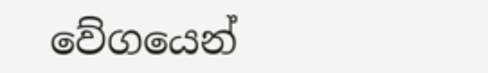වේගයෙන්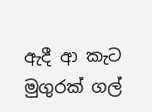ඇදී ආ කැට මුගුරක් ගල්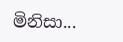මිනිසා...